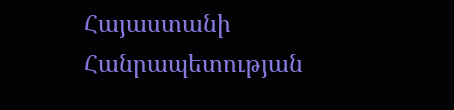Հայաստանի Հանրապետության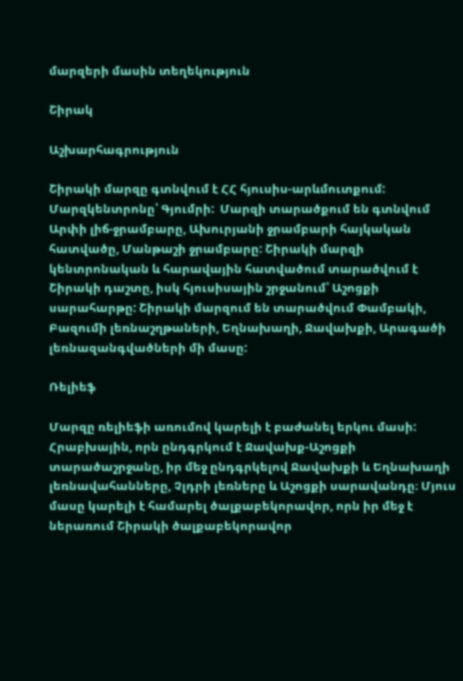մարզերի մասին տեղեկություն

Շիրակ

Աշխարհագրություն

Շիրակի մարզը գտնվում է ՀՀ հյուսիս-արևմուտքում: Մարզկենտրոնը՝ Գյումրի:  Մարզի տարածքում են գտնվում Արփի լիճ-ջրամբարը, Ախուրյանի ջրամբարի հայկական հատվածը, Մանթաշի ջրամբարը: Շիրակի մարզի կենտրոնական և հարավային հատվածում տարածվում է Շիրակի դաշտը, իսկ հյուսիսային շրջանում՝ Աշոցքի սարահարթը: Շիրակի մարզում են տարածվում Փամբակի, Բազումի լեռնաշղթաների, Եղնախաղի, Ջավախքի, Արագածի լեռնազանգվածների մի մասը:

Ռելիեֆ

Մարզը ռելիեֆի առումով կարելի է բաժանել երկու մասի: Հրաբխային, որն ընդգրկում է Ջավախք-Աշոցքի տարածաշրջանը, իր մեջ ընդգրկելով Ջավախքի և Եղնախաղի լեռնավահանները, Չլդրի լեռները և Աշոցքի սարավանդը։ Մյուս մասը կարելի է համարել ծալքաբեկորավոր, որն իր մեջ է ներառում Շիրակի ծալքաբեկորավոր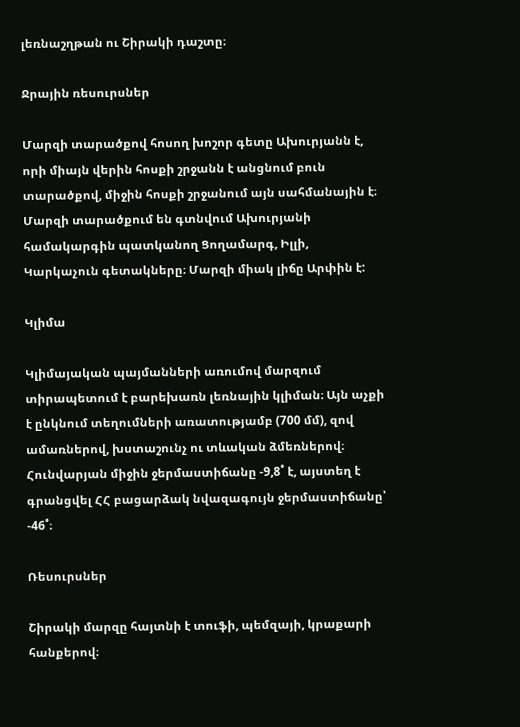լեռնաշղթան ու Շիրակի դաշտը։

Ջրային ռեսուրսներ

Մարզի տարածքով հոսող խոշոր գետը Ախուրյանն է, որի միայն վերին հոսքի շրջանն է անցնում բուն տարածքով, միջին հոսքի շրջանում այն սահմանային է։ Մարզի տարածքում են գտնվում Ախուրյանի համակարգին պատկանող Ցողամարգ, Իլլի, Կարկաչուն գետակները։ Մարզի միակ լիճը Արփին է:

Կլիմա

Կլիմայական պայմանների առումով մարզում տիրապետում է բարեխառն լեռնային կլիման։ Այն աչքի է ընկնում տեղումների առատությամբ (700 մմ), զով ամառներով, խստաշունչ ու տևական ձմեռներով։ Հունվարյան միջին ջերմաստիճանը -9,8˚ է, այստեղ է գրանցվել ՀՀ բացարձակ նվազագույն ջերմաստիճանը՝ -46˚։

Ռեսուրսներ

Շիրակի մարզը հայտնի է տուֆի, պեմզայի, կրաքարի հանքերով։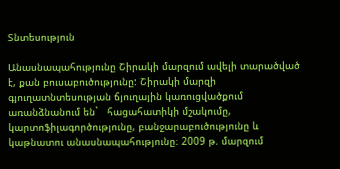Տնտեսություն

Անասնապահությունը Շիրակի մարզում ավելի տարածված է, քան բուսաբուծությունը: Շիրակի մարզի գյուղատնտեսության ճյուղային կառուցվածքում առանձնանում են`   հացահատիկի մշակումը, կարտոֆիլագործությունը, բանջարաբուծությունը և կաթնատու անասնապահությունը։ 2009 թ. մարզում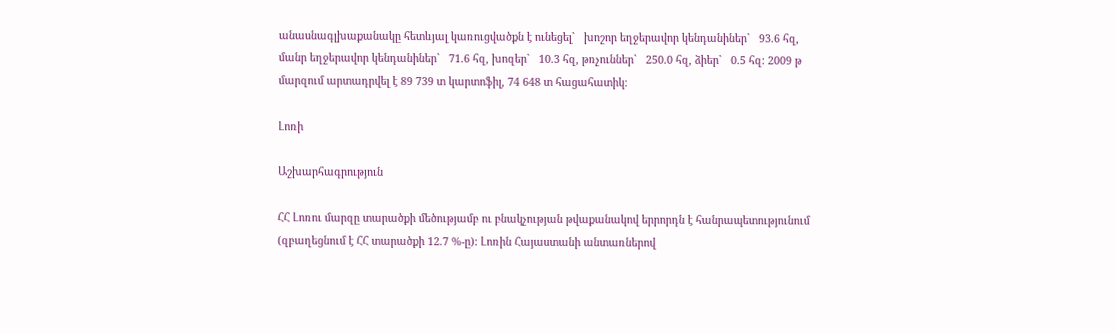անասնագլխաքանակը հետևյալ կառուցվածքն է ունեցել`   խոշոր եղջերավոր կենդանիներ`   93.6 հզ, մանր եղջերավոր կենդանիներ`   71.6 հզ, խոզեր`   10.3 հզ, թռչուններ`   250.0 հզ, ձիեր`   0.5 հզ: 2009 թ մարզում արտադրվել է 89 739 տ կարտոֆիլ, 74 648 տ հացահատիկ։

Լոռի

Աշխարհագրություն

ՀՀ Լոռու մարզը տարածքի մեծությամբ ու բնակչության թվաքանակով երրորդն է հանրապետությունում (զբաղեցնում է ՀՀ տարածքի 12.7 %-ը): Լոռին Հայաստանի անտառներով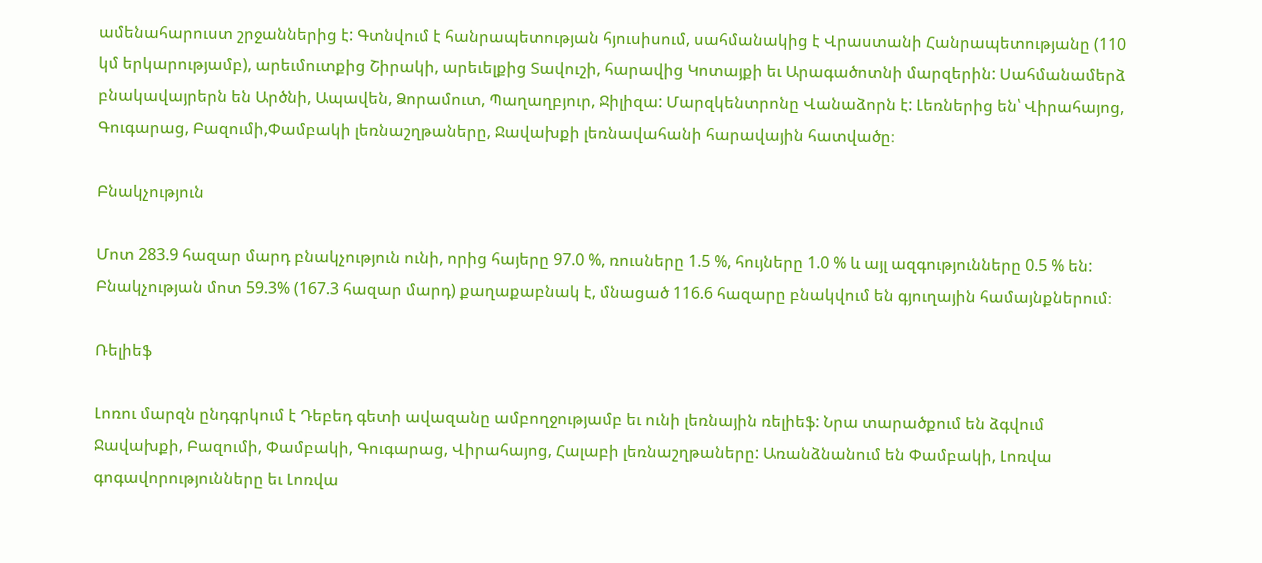ամենահարուստ շրջաններից է: Գտնվում է հանրապետության հյուսիսում, սահմանակից է Վրաստանի Հանրապետությանը (110 կմ երկարությամբ), արեւմուտքից Շիրակի, արեւելքից Տավուշի, հարավից Կոտայքի եւ Արագածոտնի մարզերին: Սահմանամերձ բնակավայրերն են Արծնի, Ապավեն, Ձորամուտ, Պաղաղբյուր, Ջիլիզա: Մարզկենտրոնը Վանաձորն է: Լեռներից են՝ Վիրահայոց, Գուգարաց, Բազումի,Փամբակի լեռնաշղթաները, Ջավախքի լեռնավահանի հարավային հատվածը։

Բնակչություն

Մոտ 283.9 հազար մարդ բնակչություն ունի, որից հայերը 97.0 %, ռուսները 1.5 %, հույները 1.0 % և այլ ազգությունները 0.5 % են: Բնակչության մոտ 59.3% (167.3 հազար մարդ) քաղաքաբնակ է, մնացած 116.6 հազարը բնակվում են գյուղային համայնքներում։

Ռելիեֆ

Լոռու մարզն ընդգրկում է Դեբեդ գետի ավազանը ամբողջությամբ եւ ունի լեռնային ռելիեֆ: Նրա տարածքում են ձգվում Ջավախքի, Բազումի, Փամբակի, Գուգարաց, Վիրահայոց, Հալաբի լեռնաշղթաները: Առանձնանում են Փամբակի, Լոռվա գոգավորությունները եւ Լոռվա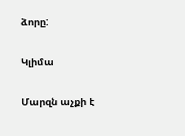ձորը:

Կլիմա

Մարզն աչքի է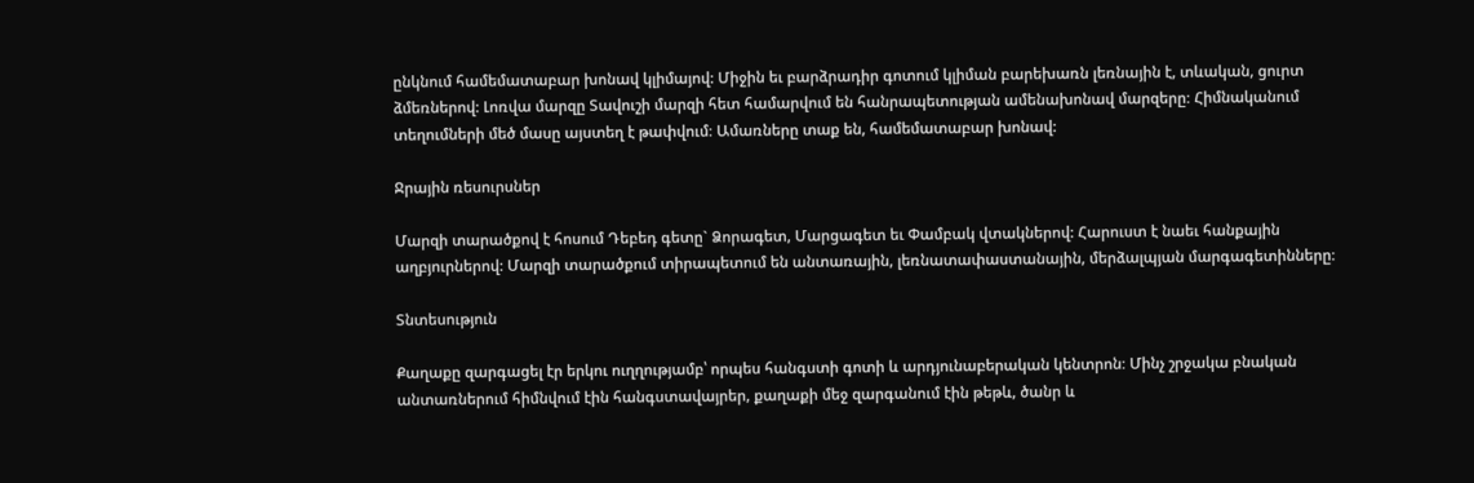ընկնում համեմատաբար խոնավ կլիմայով: Միջին եւ բարձրադիր գոտում կլիման բարեխառն լեռնային է, տևական, ցուրտ ձմեռներով: Լոռվա մարզը Տավուշի մարզի հետ համարվում են հանրապետության ամենախոնավ մարզերը։ Հիմնականում տեղումների մեծ մասը այստեղ է թափվում։ Ամառները տաք են, համեմատաբար խոնավ:

Ջրային ռեսուրսներ

Մարզի տարածքով է հոսում Դեբեդ գետը` Ձորագետ, Մարցագետ եւ Փամբակ վտակներով: Հարուստ է նաեւ հանքային աղբյուրներով: Մարզի տարածքում տիրապետում են անտառային, լեռնատափաստանային, մերձալպյան մարգագետինները։

Տնտեսություն

Քաղաքը զարգացել էր երկու ուղղությամբ՝ որպես հանգստի գոտի և արդյունաբերական կենտրոն։ Մինչ շրջակա բնական անտառներում հիմնվում էին հանգստավայրեր, քաղաքի մեջ զարգանում էին թեթև, ծանր և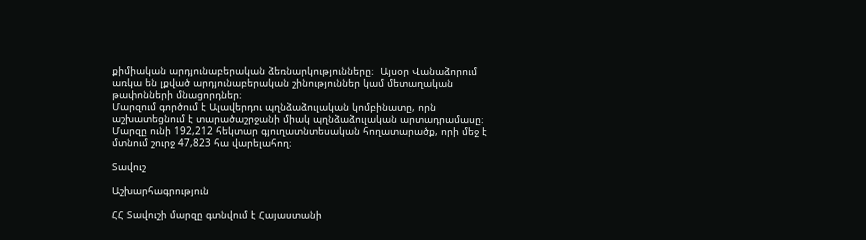քիմիական արդյունաբերական ձեռնարկությունները։  Այսօր Վանաձորում առկա են լքված արդյունաբերական շինություններ կամ մետաղական թափոնների մնացորդներ։
Մարզում գործում է Ալավերդու պղնձաձուլական կոմբինատը, որն աշխատեցնում է տարածաշրջանի միակ պղնձաձուլական արտադրամասը։ Մարզը ունի 192,212 հեկտար գյուղատնտեսական հողատարածք, որի մեջ է մտնում շուրջ 47,823 հա վարելահող։

Տավուշ

Աշխարհագրություն

ՀՀ Տավուշի մարզը գտնվում է Հայաստանի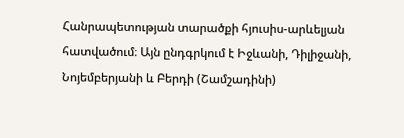Հանրապետության տարածքի հյուսիս-արևելյան հատվածում։ Այն ընդգրկում է Իջևանի, Դիլիջանի, Նոյեմբերյանի և Բերդի (Շամշադինի)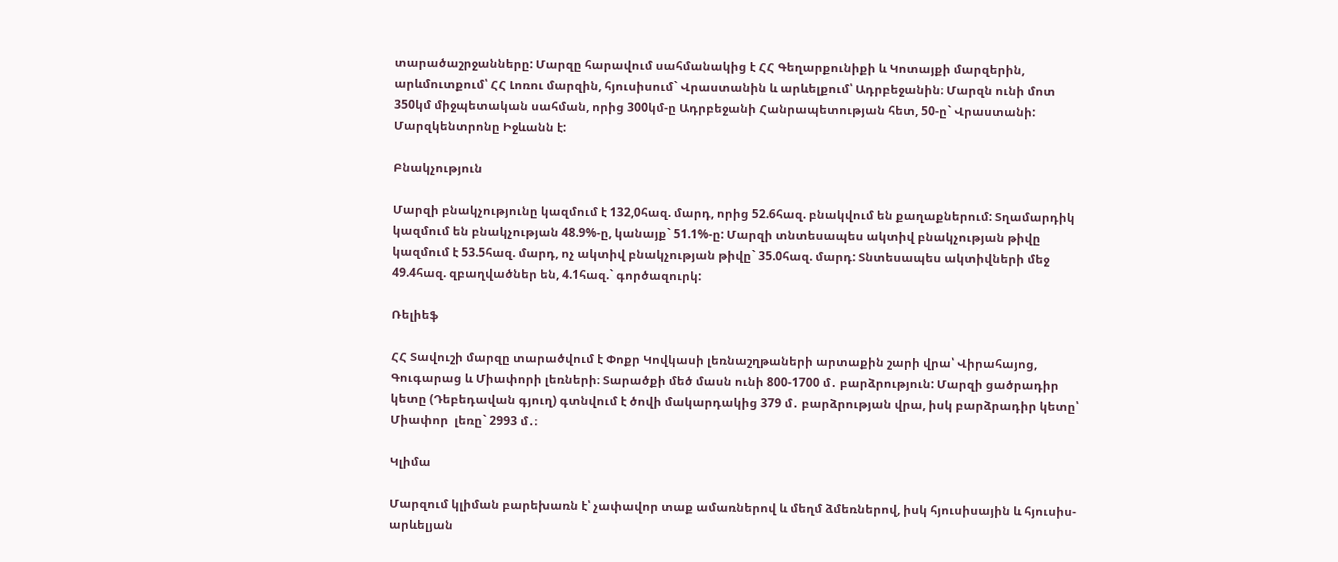տարածաշրջանները: Մարզը հարավում սահմանակից է ՀՀ Գեղարքունիքի և Կոտայքի մարզերին, արևմուտքում՝ ՀՀ Լոռու մարզին, հյուսիսում` Վրաստանին և արևելքում՝ Ադրբեջանին։ Մարզն ունի մոտ 350կմ միջպետական սահման, որից 300կմ-ը Ադրբեջանի Հանրապետության հետ, 50-ը` Վրաստանի: Մարզկենտրոնը Իջևանն է:

Բնակչություն

Մարզի բնակչությունը կազմում է 132,0հազ. մարդ, որից 52.6հազ. բնակվում են քաղաքներում: Տղամարդիկ կազմում են բնակչության 48.9%-ը, կանայք` 51.1%-ը: Մարզի տնտեսապես ակտիվ բնակչության թիվը կազմում է 53.5հազ. մարդ, ոչ ակտիվ բնակչության թիվը` 35.0հազ. մարդ: Տնտեսապես ակտիվների մեջ 49.4հազ. զբաղվածներ են, 4.1հազ.` գործազուրկ:

Ռելիեֆ

ՀՀ Տավուշի մարզը տարածվում է Փոքր Կովկասի լեռնաշղթաների արտաքին շարի վրա՝ Վիրահայոց, Գուգարաց և Միափորի լեռների։ Տարածքի մեծ մասն ունի 800-1700 մ․ բարձրություն: Մարզի ցածրադիր կետը (Դեբեդավան գյուղ) գտնվում է ծովի մակարդակից 379 մ․ բարձրության վրա, իսկ բարձրադիր կետը՝ Միափոր  լեռը` 2993 մ․։

Կլիմա

Մարզում կլիման բարեխառն է՝ չափավոր տաք ամառներով և մեղմ ձմեռներով, իսկ հյուսիսային և հյուսիս-արևելյան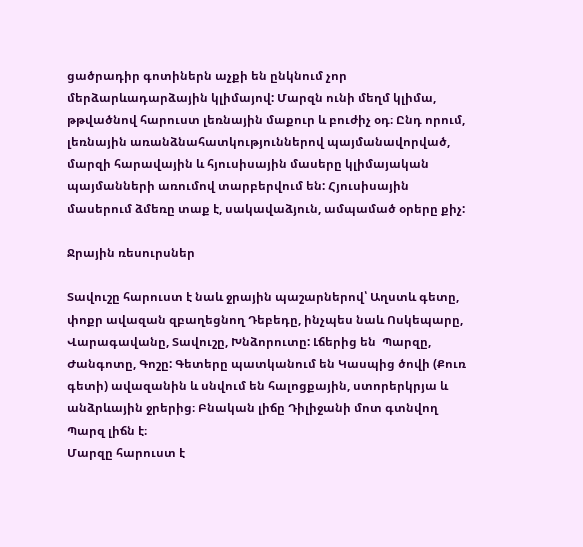ցածրադիր գոտիներն աչքի են ընկնում չոր մերձարևադարձային կլիմայով: Մարզն ունի մեղմ կլիմա, թթվածնով հարուստ լեռնային մաքուր և բուժիչ օդ։ Ընդ որում, լեռնային առանձնահատկություններով պայմանավորված, մարզի հարավային և հյուսիսային մասերը կլիմայական պայմանների առումով տարբերվում են: Հյուսիսային մասերում ձմեռը տաք է, սակավաձյուն, ամպամած օրերը քիչ:

Ջրային ռեսուրսներ

Տավուշը հարուստ է նաև ջրային պաշարներով՝ Աղստև գետը, փոքր ավազան զբաղեցնող Դեբեդը, ինչպես նաև Ոսկեպարը, Վարագավանը, Տավուշը, Խնձորուտը: Լճերից են  Պարզը, Ժանգոտը, Գոշը: Գետերը պատկանում են Կասպից ծովի (Քուռ գետի) ավազանին և սնվում են հալոցքային, ստորերկրյա և անձրևային ջրերից։ Բնական լիճը Դիլիջանի մոտ գտնվող Պարզ լիճն է։
Մարզը հարուստ է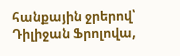հանքային ջրերով՝ Դիլիջան Ֆրոլովա,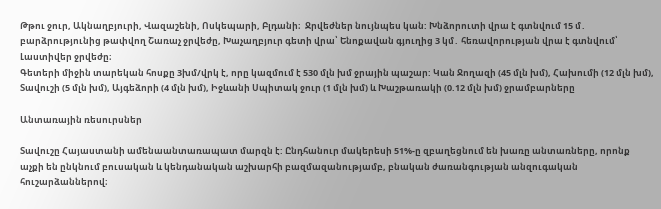Թթու ջուր, Ակնաղբյուրի, Վազաշենի, Ոսկեպարի, Բլդանի։  Ջրվեժներ նույնպես կան: Խնձորուտի վրա է գտնվում 15 մ․ բարձրությունից թափվող Շառաչ ջրվեժը, Խաչաղբյուր գետի վրա՝ Ենոքավան գյուղից 3 կմ․ հեռավորության վրա է գտնվում՝ Լաստիվեր ջրվեժը։
Գետերի միջին տարեկան հոսքը 3խմ/վրկ է, որը կազմում է 530 մլն խմ ջրային պաշար: Կան Ջողազի (45 մլն խմ), Հախումի (12 մլն խմ), Տավուշի (5 մլն խմ), Այգեձորի (4 մլն խմ), Իջևանի Սպիտակ ջուր (1 մլն խմ) և Խաշթառակի (0.12 մլն խմ) ջրամբարները

Անտառային ռեսուրսներ

Տավուշը Հայաստանի ամենաանտառապատ մարզն է: Ընդհանուր մակերեսի 51%-ը զբաղեցնում են խառը անտառները, որոնք աչքի են ընկնում բուսական և կենդանական աշխարհի բազմազանությամբ, բնական ժառանգության անզուգական հուշարձաններով։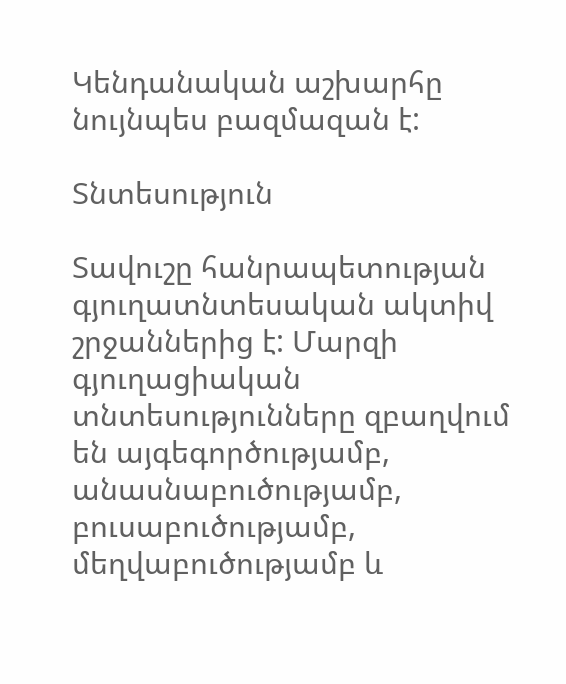Կենդանական աշխարհը նույնպես բազմազան է:

Տնտեսություն

Տավուշը հանրապետության գյուղատնտեսական ակտիվ շրջաններից է: Մարզի գյուղացիական տնտեսությունները զբաղվում են այգեգործությամբ, անասնաբուծությամբ, բուսաբուծությամբ, մեղվաբուծությամբ և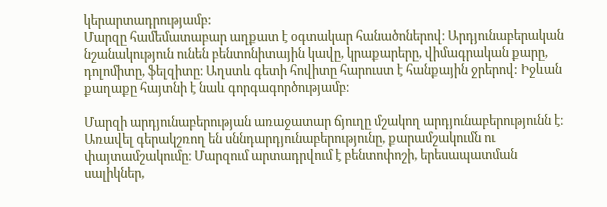կերարտադրությամբ:
Մարզը համեմատաբար աղքատ է օգտակար հանածոներով։ Արդյունաբերական նշանակություն ունեն բենտոնիտային կավը, կրաքարերը, վիմագրական քարը, դոլոմիտը, ֆելզիտը։ Աղստև գետի հովիտը հարուստ է հանքային ջրերով: Իջևան քաղաքը հայտնի է նաև գորգագործությամբ։

Մարզի արդյունաբերության առաջատար ճյուղը մշակող արդյունաբերությունն է։ Առավել գերակշռող են սննդարդյունաբերությունը, քարամշակումն ու փայտամշակումը։ Մարզում արտադրվում է բենտոփոշի, երեսապատման սալիկներ,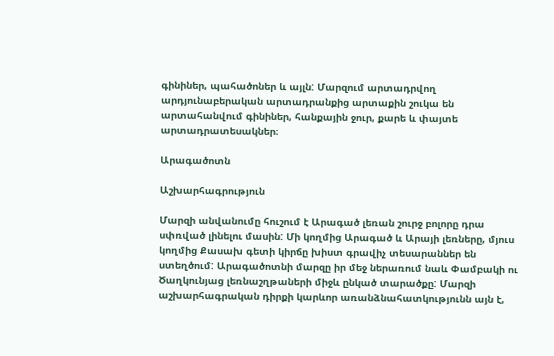գինիներ, պահածոներ և այլն: Մարզում արտադրվող արդյունաբերական արտադրանքից արտաքին շուկա են արտահանվում գինիներ, հանքային ջուր, քարե և փայտե արտադրատեսակներ։

Արագածոտն

Աշխարհագրություն

Մարզի անվանումը հուշում է Արագած լեռան շուրջ բոլորը դրա սփռված լինելու մասին: Մի կողմից Արագած և Արայի լեռները, մյուս կողմից Քասախ գետի կիրճը խիստ գրավիչ տեսարաններ են ստեղծում: Արագածոտնի մարզը իր մեջ ներառում նաև Փամբակի ու Ծաղկունյաց լեռնաշղթաների միջև ընկած տարածքը: Մարզի աշխարհագրական դիրքի կարևոր առանձնահատկությունն այն է,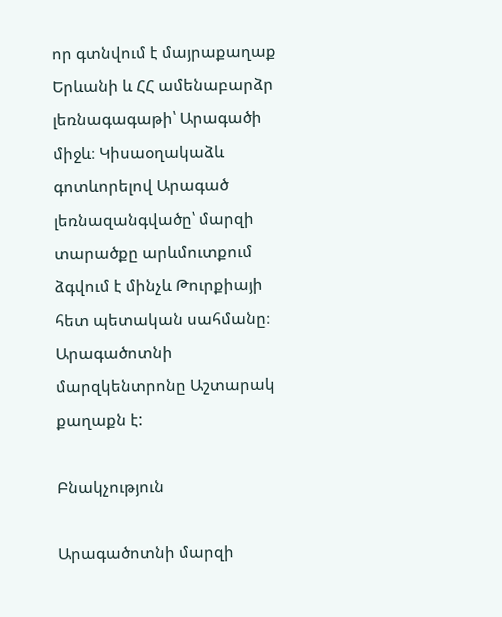որ գտնվում է մայրաքաղաք Երևանի և ՀՀ ամենաբարձր լեռնագագաթի՝ Արագածի միջև։ Կիսաօղակաձև գոտևորելով Արագած լեռնազանգվածը՝ մարզի տարածքը արևմուտքում ձգվում է մինչև Թուրքիայի հետ պետական սահմանը։ Արագածոտնի մարզկենտրոնը Աշտարակ քաղաքն է:

Բնակչություն

Արագածոտնի մարզի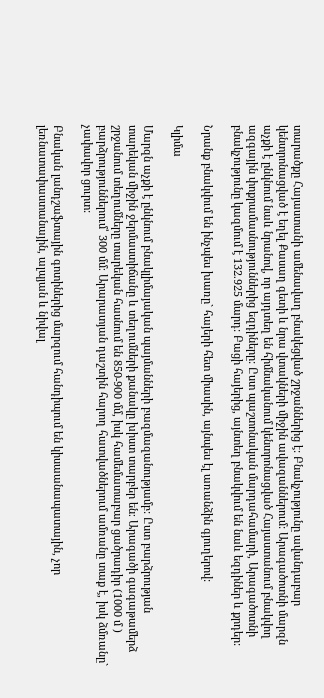տարածքը Հայաստանի ամենավաղ բնակեցված շրջաններից է: Բնակչությունը ավանդաբար կենտրոնացված է եղել Քասաղ գետի և նրա վտակների միջին ավազաններում: Արագածոտնի մարզն աչքի է ընկնում նաև նրանով, որ այդտեղ են հիմնականում կենտրոնացված Հայաստանում բնակվող ազգային փոքրամասնություններից եզդիները: Ըստ պաշտոնական մարդահամարի, Արագածոտնի բնակչությունը կազմում է 132.925 մարդ: Բացի հայերից, այնտեղ բնակվում են նաև եզդիներ և քրդեր:

Նրանք բնակվում են ինչպես խառը` հայերի հետ միասին, այնպես էլ առանձին գյուղերով:

Կլիմա

Մարզն աչքի է ընկնում բնակլիմայական պայմանների բազմազանությամբ: Ըստ բարձրության տարեկան միջին ջերմաստիճանը և տեղումների քանակը խիստ տարբեր են։ Արագածի գագաթամերձ շրջանում տեղումները տարեկան հասնում են 850-900 մմ, իսկ համեմատաբար ցածրադիր (1000 մ ) բարձրություններում՝ 300 մմ։ Արարատյան դաշտին հարող հատվածներում ամռանը տաք է, իսկ ձմռանը` չափավոր ցուրտ:

Բնական լանդշաֆտային գոտիներից մարզում հանդիպում են կիսաանապատային, չոր լեռնատափաստանային, ալպյան և նիվալ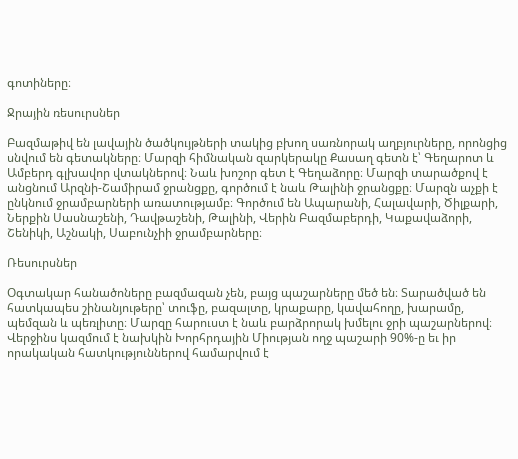գոտիները։

Ջրային ռեսուրսներ

Բազմաթիվ են լավային ծածկույթների տակից բխող սառնորակ աղբյուրները, որոնցից սնվում են գետակները։ Մարզի հիմնական զարկերակը Քասաղ գետն է՝ Գեղարոտ և Ամբերդ գլխավոր վտակներով։ Նաև խոշոր գետ է Գեղաձորը։ Մարզի տարածքով է անցնում Արզնի-Շամիրամ ջրանցքը, գործում է նաև Թալինի ջրանցքը։ Մարզն աչքի է ընկնում ջրամբարների առատությամբ։ Գործում են Ապարանի, Հալավարի, Ծիլքարի, Ներքին Սասնաշենի, Դավթաշենի, Թալինի, Վերին Բազմաբերդի, Կաքավաձորի, Շենիկի, Աշնակի, Սաբունչիի ջրամբարները։

Ռեսուրսներ

Օգտակար հանածոները բազմազան չեն, բայց պաշարները մեծ են։ Տարածված են հատկապես շինանյութերը՝ տուֆը, բազալտը, կրաքարը, կավահողը, խարամը, պեմզան և պեռլիտը։ Մարզը հարուստ է նաև բարձրորակ խմելու ջրի պաշարներով։  Վերջինս կազմում է նախկին Խորհրդային Միության ողջ պաշարի 90%-ը եւ իր որակական հատկություններով համարվում է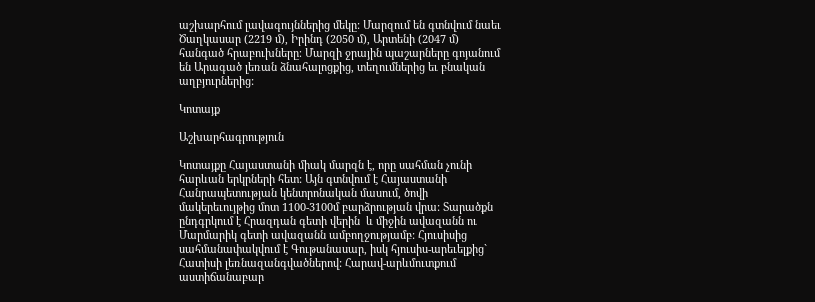աշխարհում լավագույններից մեկը: Մարզում են գտնվում նաեւ Ծաղկասար (2219 մ), Իրինդ (2050 մ), Արտենի (2047 մ) հանգած հրաբուխները։ Մարզի ջրային պաշարները գոյանում են Արագած լեռան ձնահալոցքից, տեղումներից եւ բնական աղբյուրներից:

Կոտայք

Աշխարհագրություն

Կոտայքը Հայաստանի միակ մարզն է, որը սահման չունի հարևան երկրների հետ: Այն գտնվում է Հայաստանի Հանրապետության կենտրոնական մասում, ծովի մակերեւույթից մոտ 1100-3100մ բարձրության վրա: Տարածքն ընդգրկում է Հրազդան գետի վերին  և միջին ավազանն ու Մարմարիկ գետի ավազանն ամբողջությամբ: Հյուսիսից սահմանափակվում է Գութանասար, իսկ հյուսիս-արեւելքից` Հատիսի լեռնազանգվածներով: Հարավ-արևմուտքում աստիճանաբար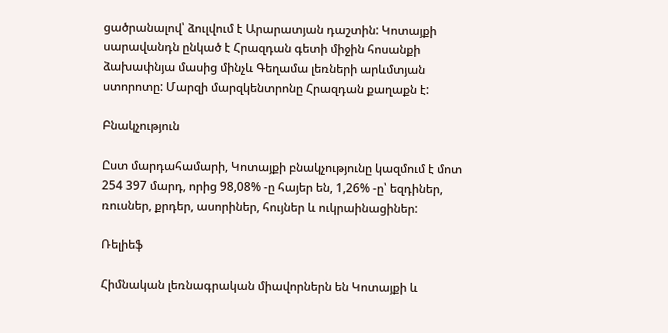ցածրանալով՝ ձուլվում է Արարատյան դաշտին: Կոտայքի սարավանդն ընկած է Հրազդան գետի միջին հոսանքի ձախափնյա մասից մինչև Գեղամա լեռների արևմտյան ստորոտը: Մարզի մարզկենտրոնը Հրազդան քաղաքն է:

Բնակչություն

Ըստ մարդահամարի, Կոտայքի բնակչությունը կազմում է մոտ 254 397 մարդ, որից 98,08% -ը հայեր են, 1,26% -ը՝ եզդիներ, ռուսներ, քրդեր, ասորիներ, հույներ և ուկրաինացիներ:

Ռելիեֆ

Հիմնական լեռնագրական միավորներն են Կոտայքի և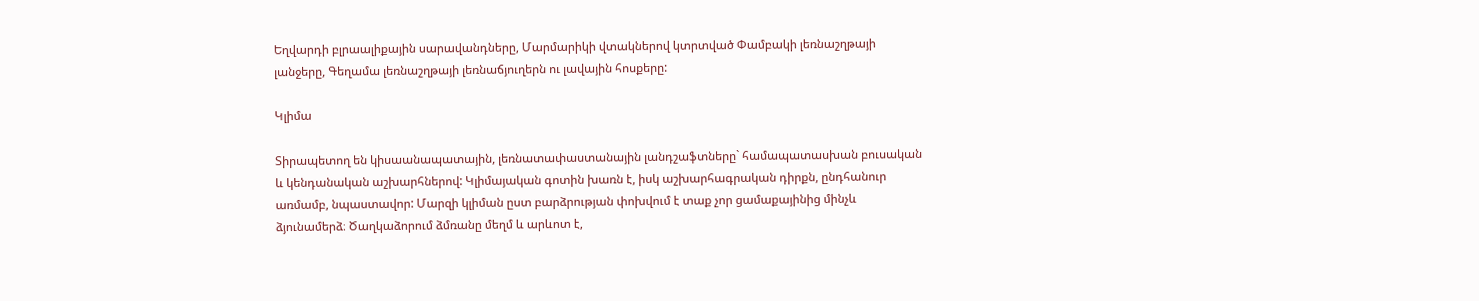Եղվարդի բլրաալիքային սարավանդները, Մարմարիկի վտակներով կտրտված Փամբակի լեռնաշղթայի լանջերը, Գեղամա լեռնաշղթայի լեռնաճյուղերն ու լավային հոսքերը:

Կլիմա

Տիրապետող են կիսաանապատային, լեռնատափաստանային լանդշաֆտները` համապատասխան բուսական և կենդանական աշխարհներով: Կլիմայական գոտին խառն է, իսկ աշխարհագրական դիրքն, ընդհանուր առմամբ, նպաստավոր: Մարզի կլիման ըստ բարձրության փոխվում է տաք չոր ցամաքայինից մինչև ձյունամերձ։ Ծաղկաձորում ձմռանը մեղմ և արևոտ է,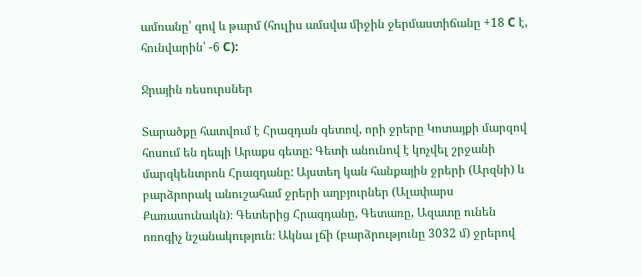ամռանը՝ զով և թարմ (հուլիս ամսվա միջին ջերմաստիճանը +18 С է, հունվարին՝ -6 С):

Ջրային ռեսուրսներ

Տարածքը հատվում է Հրազդան գետով, որի ջրերը Կոտայքի մարզով հոսում են դեպի Արաքս գետը: Գետի անունով է կոչվել շրջանի մարզկենտրոն Հրազդանը: Այստեղ կան հանքային ջրերի (Արզնի) և բարձրորակ անուշահամ ջրերի աղբյուրներ (Ալափարս Քառասունակն)։ Գետերից Հրազդանը, Գետառը, Ազատը ունեն ոռոգիչ նշանակություն։ Ակնա լճի (բարձրությունը 3032 մ) ջրերով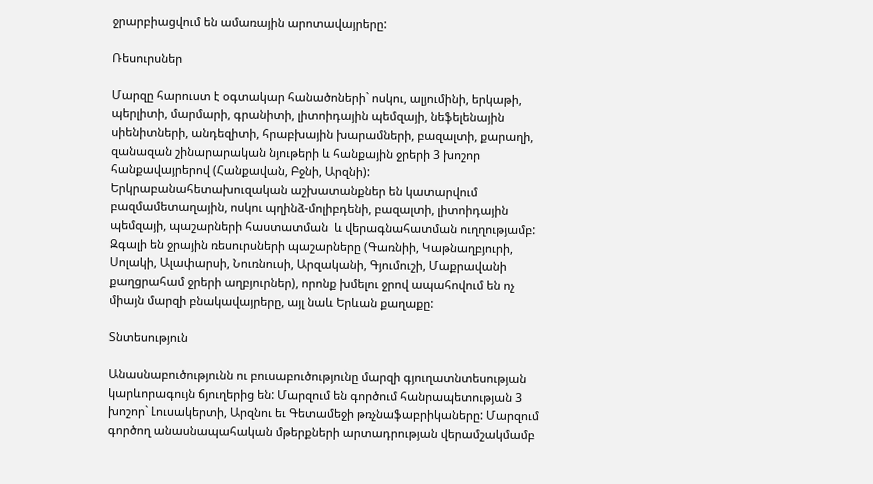ջրարբիացվում են ամառային արոտավայրերը:

Ռեսուրսներ

Մարզը հարուստ է օգտակար հանածոների` ոսկու, ալյումինի, երկաթի, պերլիտի, մարմարի, գրանիտի, լիտոիդային պեմզայի, նեֆելենային սիենիտների, անդեզիտի, հրաբխային խարամների, բազալտի, քարաղի, զանազան շինարարական նյութերի և հանքային ջրերի 3 խոշոր հանքավայրերով (Հանքավան, Բջնի, Արզնի): Երկրաբանահետախուզական աշխատանքներ են կատարվում բազմամետաղային, ոսկու պղինձ-մոլիբդենի, բազալտի, լիտոիդային պեմզայի, պաշարների հաստատման  և վերագնահատման ուղղությամբ: Զգալի են ջրային ռեսուրսների պաշարները (Գառնիի, Կաթնաղբյուրի, Սոլակի, Ալափարսի, Նուռնուսի, Արզականի, Գյումուշի, Մաքրավանի քաղցրահամ ջրերի աղբյուրներ), որոնք խմելու ջրով ապահովում են ոչ միայն մարզի բնակավայրերը, այլ նաև Երևան քաղաքը:

Տնտեսություն

Անասնաբուծությունն ու բուսաբուծությունը մարզի գյուղատնտեսության կարևորագույն ճյուղերից են: Մարզում են գործում հանրապետության 3 խոշոր` Լուսակերտի, Արզնու եւ Գետամեջի թռչնաֆաբրիկաները: Մարզում գործող անասնապահական մթերքների արտադրության վերամշակմամբ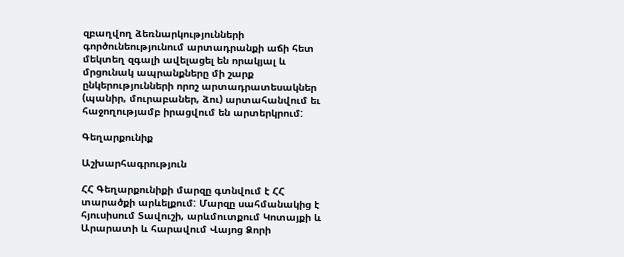զբաղվող ձեռնարկությունների գործունեությունում արտադրանքի աճի հետ մեկտեղ զգալի ավելացել են որակյալ և մրցունակ ապրանքները մի շարք ընկերությունների որոշ արտադրատեսակներ (պանիր, մուրաբաներ, ձու) արտահանվում եւ հաջողությամբ իրացվում են արտերկրում:

Գեղարքունիք

Աշխարհագրություն

ՀՀ Գեղարքունիքի մարզը գտնվում է ՀՀ տարածքի արևելքում: Մարզը սահմանակից է հյուսիսում Տավուշի, արևմուտքում Կոտայքի և Արարատի և հարավում Վայոց Ձորի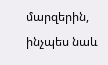մարզերին, ինչպես նաև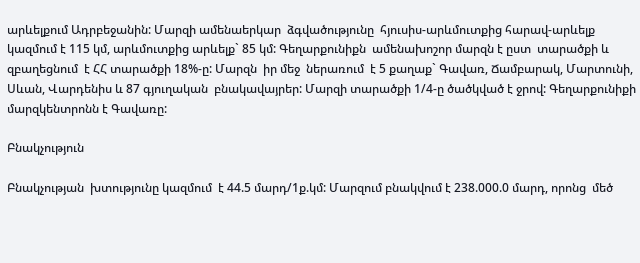արևելքում Ադրբեջանին: Մարզի ամենաերկար  ձգվածությունը  հյուսիս-արևմուտքից հարավ-արևելք կազմում է 115 կմ, արևմուտքից արևելք` 85 կմ: Գեղարքունիքն  ամենախոշոր մարզն է ըստ  տարածքի և զբաղեցնում  է ՀՀ տարածքի 18%-ը: Մարզն  իր մեջ  ներառում  է 5 քաղաք` Գավառ, Ճամբարակ, Մարտունի, Սևան, Վարդենիս և 87 գյուղական  բնակավայրեր: Մարզի տարածքի 1/4-ը ծածկված է ջրով: Գեղարքունիքի մարզկենտրոնն է Գավառը:

Բնակչություն

Բնակչության  խտությունը կազմում  է 44.5 մարդ/1ք.կմ: Մարզում բնակվում է 238.000.0 մարդ, որոնց  մեծ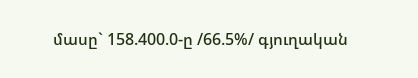մասը` 158.400.0-ը /66.5%/ գյուղական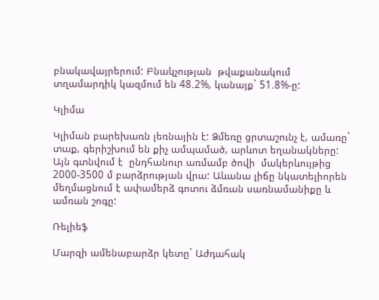բնակավայրերում: Բնակչության  թվաքանակում  տղամարդիկ կազմում են 48.2%, կանայք` 51.8%-ը:

Կլիմա

Կլիման բարեխառն լեռնային է: Ձմեռը ցրտաշունչ է, ամառը` տաք, գերիշխում են քիչ ամպամած, արևոտ եղանակները: Այն գտնվում է  ընդհանուր առմամբ ծովի  մակերևույթից 2000-3500 մ բարձրության վրա: Աևանա լիճը նկատելիորեն մեղմացնում է ափամերձ գոտու ձմռան սառնամանիքը և ամռան շոգը:

Ռելիեֆ

Մարզի ամենաբարձր կետը` Աժդահակ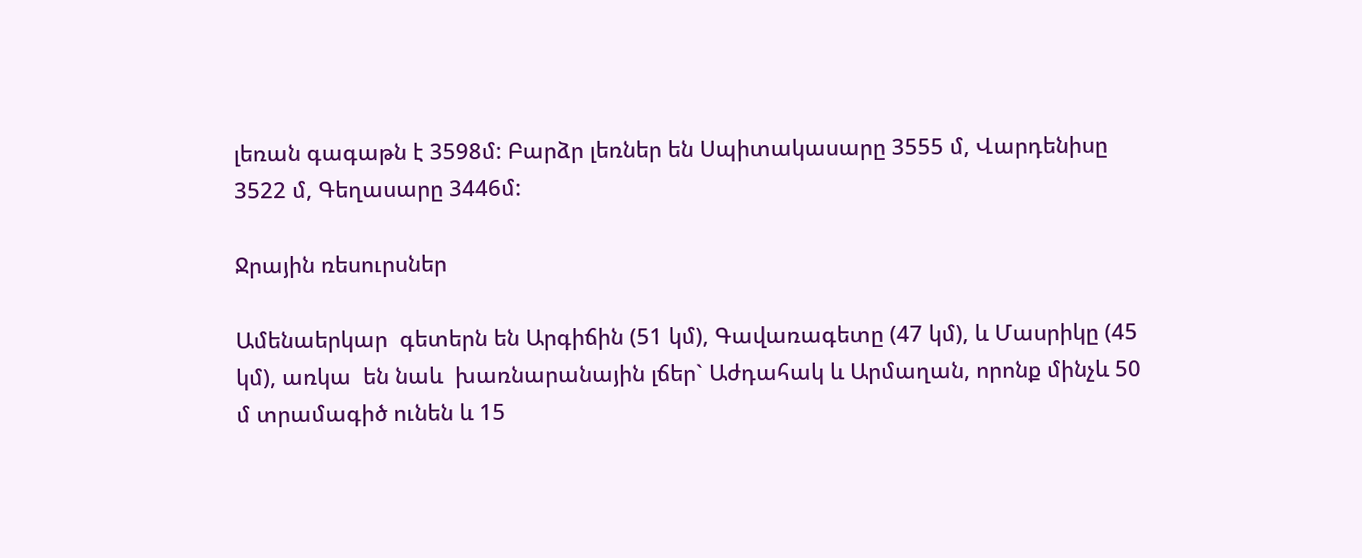լեռան գագաթն է 3598մ: Բարձր լեռներ են Սպիտակասարը 3555 մ, Վարդենիսը 3522 մ, Գեղասարը 3446մ:

Ջրային ռեսուրսներ

Ամենաերկար  գետերն են Արգիճին (51 կմ), Գավառագետը (47 կմ), և Մասրիկը (45 կմ), առկա  են նաև  խառնարանային լճեր` Աժդահակ և Արմաղան, որոնք մինչև 50 մ տրամագիծ ունեն և 15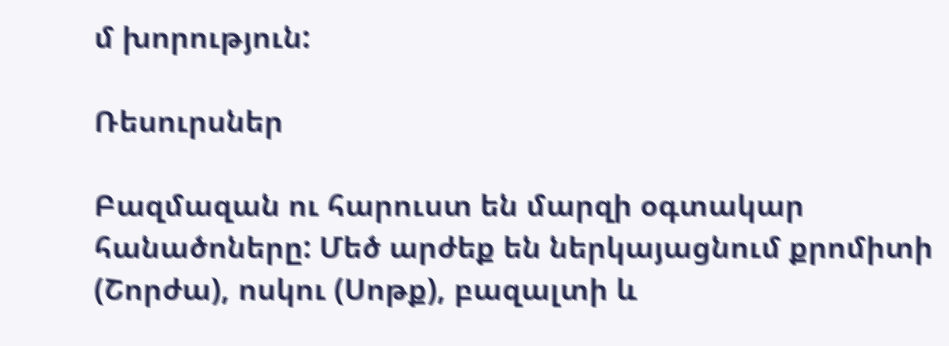մ խորություն:

Ռեսուրսներ

Բազմազան ու հարուստ են մարզի օգտակար հանածոները: Մեծ արժեք են ներկայացնում քրոմիտի (Շորժա), ոսկու (Սոթք), բազալտի և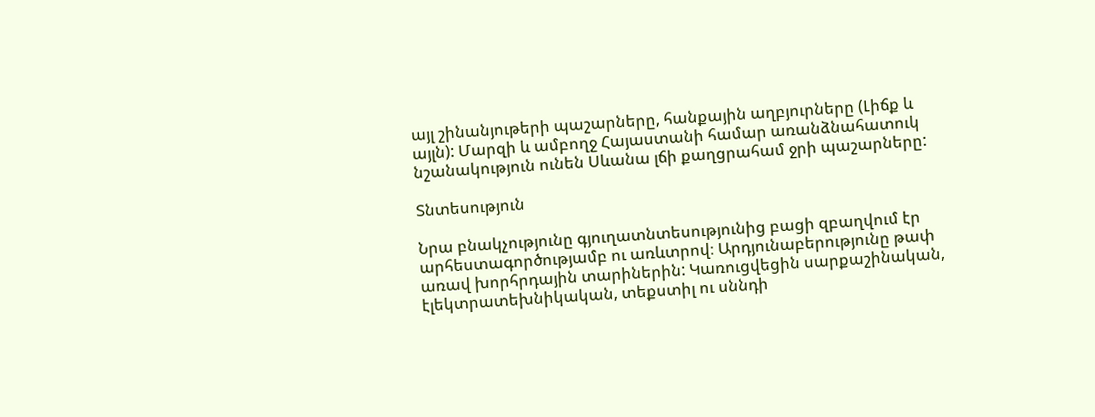այլ շինանյութերի պաշարները, հանքային աղբյուրները (Լիճք և այլն): Մարզի և ամբողջ Հայաստանի համար առանձնահատուկ նշանակություն ունեն Սևանա լճի քաղցրահամ ջրի պաշարները:

Տնտեսություն

Նրա բնակչությունը գյուղատնտեսությունից բացի զբաղվում էր արհեստագործությամբ ու առևտրով։ Արդյունաբերությունը թափ առավ խորհրդային տարիներին: Կառուցվեցին սարքաշինական, էլեկտրատեխնիկական, տեքստիլ ու սննդի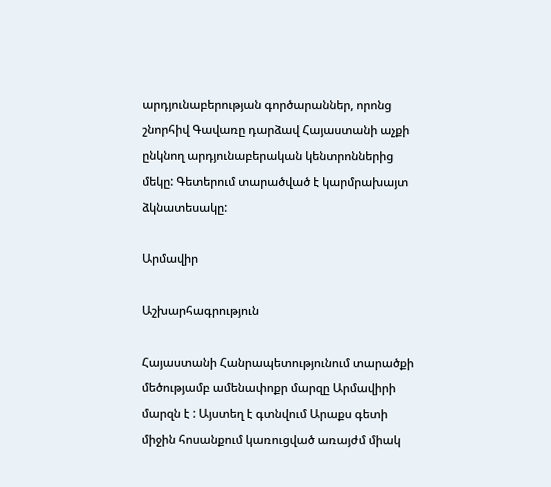արդյունաբերության գործարաններ, որոնց շնորհիվ Գավառը դարձավ Հայաստանի աչքի ընկնող արդյունաբերական կենտրոններից մեկը: Գետերում տարածված է կարմրախայտ ձկնատեսակը:

Արմավիր

Աշխարհագրություն

Հայաստանի Հանրապետությունում տարածքի մեծությամբ ամենափոքր մարզը Արմավիրի մարզն է : Այստեղ է գտնվում Արաքս գետի միջին հոսանքում կառուցված առայժմ միակ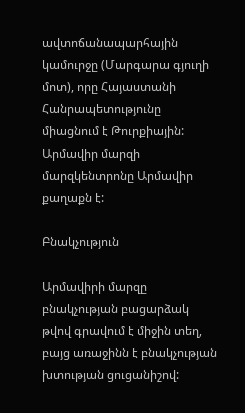ավտոճանապարհային կամուրջը (Մարգարա գյուղի մոտ), որը Հայաստանի Հանրապետությունը միացնում է Թուրքիային: Արմավիր մարզի մարզկենտրոնը Արմավիր քաղաքն է:

Բնակչություն

Արմավիրի մարզը բնակչության բացարձակ թվով գրավում է միջին տեղ, բայց առաջինն է բնակչության խտության ցուցանիշով: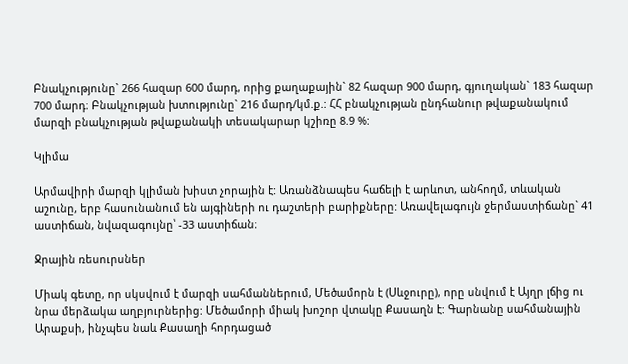Բնակչությունը` 266 հազար 600 մարդ, որից քաղաքային` 82 հազար 900 մարդ, գյուղական` 183 հազար 700 մարդ։ Բնակչության խտությունը` 216 մարդ/կմ.ք.: ՀՀ բնակչության ընդհանուր թվաքանակում մարզի բնակչության թվաքանակի տեսակարար կշիռը 8.9 %:

Կլիմա

Արմավիրի մարզի կլիման խիստ չորային է: Առանձնապես հաճելի է արևոտ, անհողմ, տևական աշունը, երբ հասունանում են այգիների ու դաշտերի բարիքները: Առավելագույն ջերմաստիճանը` 41 աստիճան, նվազագույնը՝ -33 աստիճան։

Ջրային ռեսուրսներ

Միակ գետը, որ սկսվում է մարզի սահմաններում, Մեծամորն է (Սևջուրը), որը սնվում է Այղր լճից ու նրա մերձակա աղբյուրներից: Մեծամորի միակ խոշոր վտակը Քասաղն է: Գարնանը սահմանային Արաքսի, ինչպես նաև Քասաղի հորդացած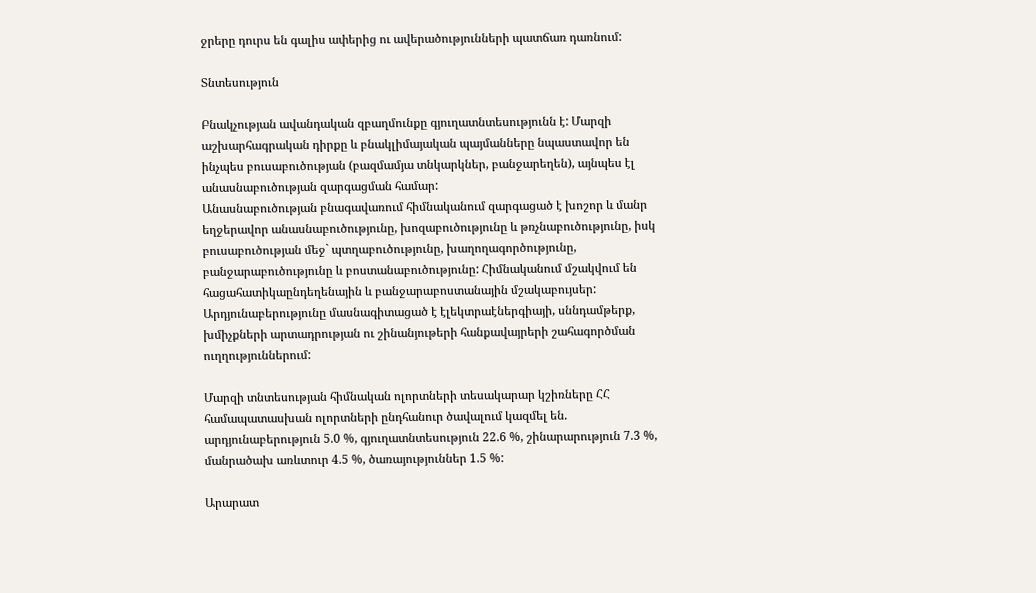ջրերը դուրս են գալիս ափերից ու ավերածությունների պատճառ դառնում:

Տնտեսություն

Բնակչության ավանդական զբաղմունքը գյուղատնտեսությունն է: Մարզի աշխարհագրական դիրքը և բնակլիմայական պայմանները նպաստավոր են ինչպես բուսաբուծության (բազմամյա տնկարկներ, բանջարեղեն), այնպես էլ անասնաբուծության զարգացման համար:
Անասնաբուծության բնագավառում հիմնականում զարգացած է խոշոր և մանր եղջերավոր անասնաբուծությունը, խոզաբուծությունը և թռչնաբուծությունը, իսկ բուսաբուծության մեջ` պտղաբուծությունը, խաղողագործությունը, բանջարաբուծությունը և բոստանաբուծությունը: Հիմնականում մշակվում են հացահատիկաընդեղենային և բանջարաբոստանային մշակաբույսեր: Արդյունաբերությունը մասնագիտացած է էլեկտրաէներգիայի, սննդամթերք, խմիչքների արտադրության ու շինանյութերի հանքավայրերի շահագործման ուղղություններում:

Մարզի տնտեսության հիմնական ոլորտների տեսակարար կշիռները ՀՀ համապատասխան ոլորտների ընդհանուր ծավալում կազմել են. արդյունաբերություն 5.0 %, գյուղատնտեսություն 22.6 %, շինարարություն 7.3 %, մանրածախ առևտուր 4.5 %, ծառայություններ 1.5 %:

Արարատ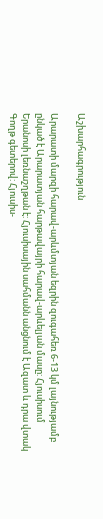Աշխարհագրություն

Արարատի մարզի հարավ-արևմտյան եզրին զուգահեռ 6-13 կմ լայնությամբ ընկած է Արարատյան հարթավայրի հարավ-արևելյան մասը: Հյուսիսում Երանոսի լեռնաշղթան է: Հյուսիսային սահմանն անցնում է Ազատ և դրա վտակ Գողթ գետերով: Հյուսիս-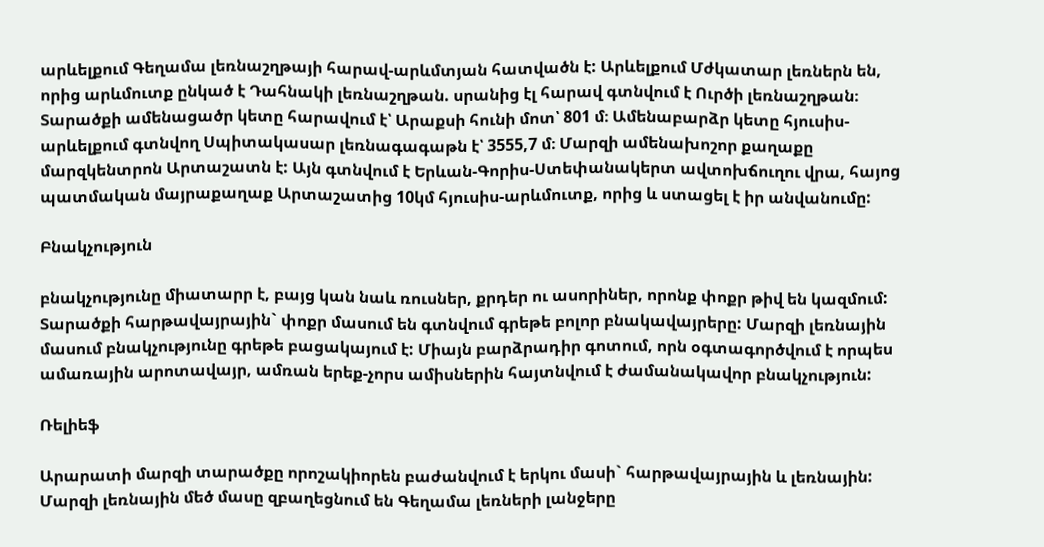արևելքում Գեղամա լեռնաշղթայի հարավ-արևմտյան հատվածն է: Արևելքում Մժկատար լեռներն են, որից արևմուտք ընկած է Դահնակի լեռնաշղթան. սրանից էլ հարավ գտնվում է Ուրծի լեռնաշղթան։ Տարածքի ամենացածր կետը հարավում է՝ Արաքսի հունի մոտ՝ 801 մ։ Ամենաբարձր կետը հյուսիս-արևելքում գտնվող Սպիտակասար լեռնագագաթն է՝ 3555,7 մ։ Մարզի ամենախոշոր քաղաքը մարզկենտրոն Արտաշատն է: Այն գտնվում է Երևան-Գորիս-Ստեփանակերտ ավտոխճուղու վրա, հայոց պատմական մայրաքաղաք Արտաշատից 10կմ հյուսիս-արևմուտք, որից և ստացել է իր անվանումը:

Բնակչություն

բնակչությունը միատարր է, բայց կան նաև ռուսներ, քրդեր ու ասորիներ, որոնք փոքր թիվ են կազմում:
Տարածքի հարթավայրային` փոքր մասում են գտնվում գրեթե բոլոր բնակավայրերը: Մարզի լեռնային մասում բնակչությունը գրեթե բացակայում է: Միայն բարձրադիր գոտում, որն օգտագործվում է որպես ամառային արոտավայր, ամռան երեք-չորս ամիսներին հայտնվում է ժամանակավոր բնակչություն:

Ռելիեֆ

Արարատի մարզի տարածքը որոշակիորեն բաժանվում է երկու մասի` հարթավայրային և լեռնային: Մարզի լեռնային մեծ մասը զբաղեցնում են Գեղամա լեռների լանջերը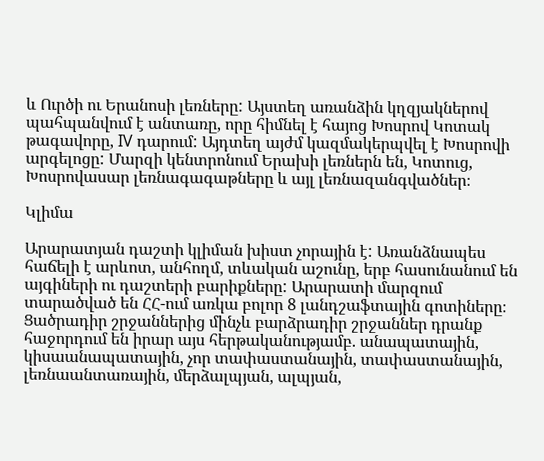և Ուրծի ու Երանոսի լեռները: Այստեղ առանձին կղզյակներով պահպանվում է անտառը, որը հիմնել է հայոց Խոսրով Կոտակ թագավորը, IV դարում: Այդտեղ այժմ կազմակերպվել է Խոսրովի արգելոցը: Մարզի կենտրոնում Երախի լեռներն են, Կոտուց, Խոսրովասար լեռնագագաթները և այլ լեռնազանգվածներ։

Կլիմա

Արարատյան դաշտի կլիման խիստ չորային է: Առանձնապես հաճելի է արևոտ, անհողմ, տևական աշունը, երբ հասունանում են այգիների ու դաշտերի բարիքները: Արարատի մարզում տարածված են ՀՀ-ում առկա բոլոր 8 լանդշաֆտային գոտիները։ Ցածրադիր շրջաններից մինչև բարձրադիր շրջաններ դրանք հաջորդում են իրար այս հերթականությամբ. անապատային, կիսաանապատային, չոր տափաստանային, տափաստանային, լեռնաանտառային, մերձալպյան, ալպյան,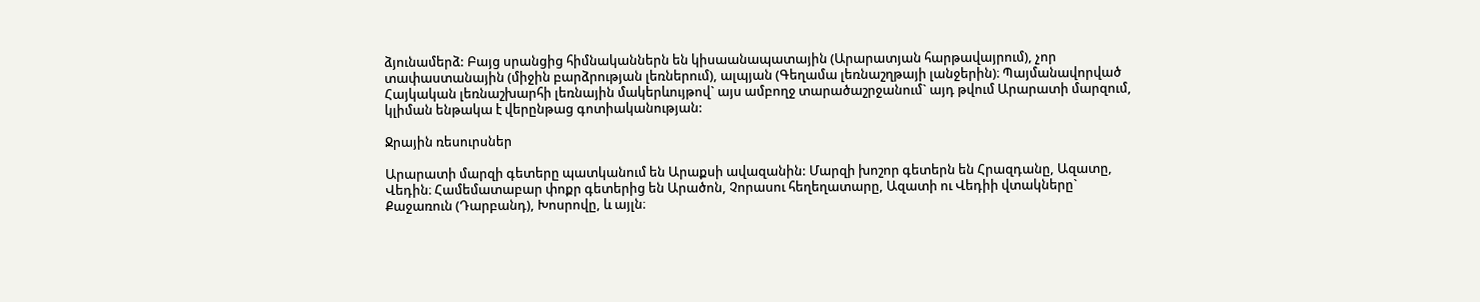ձյունամերձ: Բայց սրանցից հիմնականներն են կիսաանապատային (Արարատյան հարթավայրում), չոր տափաստանային (միջին բարձրության լեռներում), ալպյան (Գեղամա լեռնաշղթայի լանջերին)։ Պայմանավորված Հայկական լեռնաշխարհի լեռնային մակերևույթով` այս ամբողջ տարածաշրջանում` այդ թվում Արարատի մարզում, կլիման ենթակա է վերընթաց գոտիականության:

Ջրային ռեսուրսներ

Արարատի մարզի գետերը պատկանում են Արաքսի ավազանին: Մարզի խոշոր գետերն են Հրազդանը, Ազատը, Վեդին։ Համեմատաբար փոքր գետերից են Արածոն, Չորասու հեղեղատարը, Ազատի ու Վեդիի վտակները` Քաջառուն (Դարբանդ), Խոսրովը, և այլն։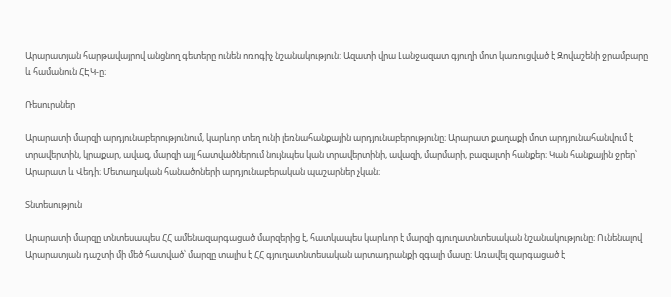Արարատյան հարթավայրով անցնող գետերը ունեն ոռոգիչ նշանակություն: Ազատի վրա Լանջազատ գյուղի մոտ կառուցված է Զովաշենի ջրամբարը և համանուն ՀԷԿ-ը։

Ռեսուրսներ

Արարատի մարզի արդյունաբերությունում, կարևոր տեղ ունի լեռնահանքային արդյունաբերությունը։ Արարատ քաղաքի մոտ արդյունահանվում է տրավերտին, կրաքար, ավազ, մարզի այլ հատվածներում նույնպես կան տրավերտինի, ավազի, մարմարի, բազալտի հանքեր։ Կան հանքային ջրեր՝ Արարատ և Վեդի։ Մետաղական հանածոների արդյունաբերական պաշարներ չկան։

Տնտեսություն

Արարատի մարզը տնտեսապես ՀՀ ամենազարգացած մարզերից է, հատկապես կարևոր է մարզի գյուղատնտեսական նշանակությունը։ Ունենալով Արարատյան դաշտի մի մեծ հատված՝ մարզը տալիս է ՀՀ գյուղատնտեսական արտադրանքի զգալի մասը։ Առավել զարգացած է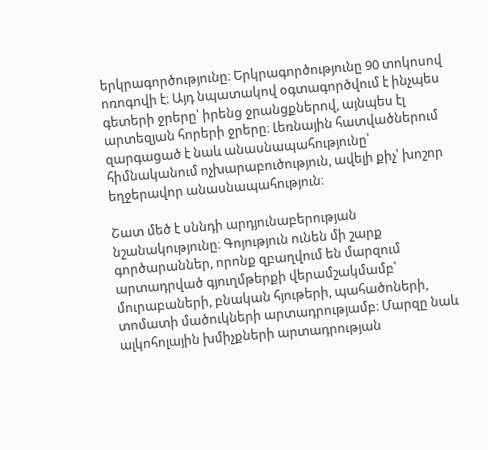երկրագործությունը։ Երկրագործությունը 90 տոկոսով ոռոգովի է։ Այդ նպատակով օգտագործվում է ինչպես գետերի ջրերը՝ իրենց ջրանցքներով, այնպես էլ արտեզյան հորերի ջրերը։ Լեռնային հատվածներում զարգացած է նաև անասնապահությունը՝ հիմնականում ոչխարաբուծություն, ավելի քիչ՝ խոշոր եղջերավոր անասնապահություն։

Շատ մեծ է սննդի արդյունաբերության նշանակությունը։ Գոյություն ունեն մի շարք գործարաններ, որոնք զբաղվում են մարզում արտադրված գյուղմթերքի վերամշակմամբ՝ մուրաբաների, բնական հյութերի, պահածոների, տոմատի մածուկների արտադրությամբ։ Մարզը նաև ալկոհոլային խմիչքների արտադրության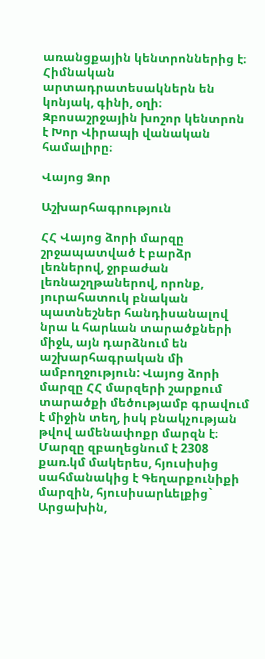առանցքային կենտրոններից է։ Հիմնական արտադրատեսակներն են կոնյակ, գինի, օղի։ Զբոսաշրջային խոշոր կենտրոն է Խոր Վիրապի վանական համալիրը։

Վայոց Ձոր

Աշխարհագրություն

ՀՀ Վայոց ձորի մարզը շրջապատված է բարձր լեռներով, ջրբաժան լեռնաշղթաներով, որոնք, յուրահատուկ բնական պատնեշներ հանդիսանալով նրա և հարևան տարածքների միջև, այն դարձնում են աշխարհագրական մի ամբողջություն: Վայոց ձորի մարզը ՀՀ մարզերի շարքում տարածքի մեծությամբ գրավում է միջին տեղ, իսկ բնակչության թվով ամենափոքր մարզն է։ Մարզը զբաղեցնում է 2308 քառ.կմ մակերես, հյուսիսից սահմանակից է Գեղարքունիքի մարզին, հյուսիսարևելքից` Արցախին,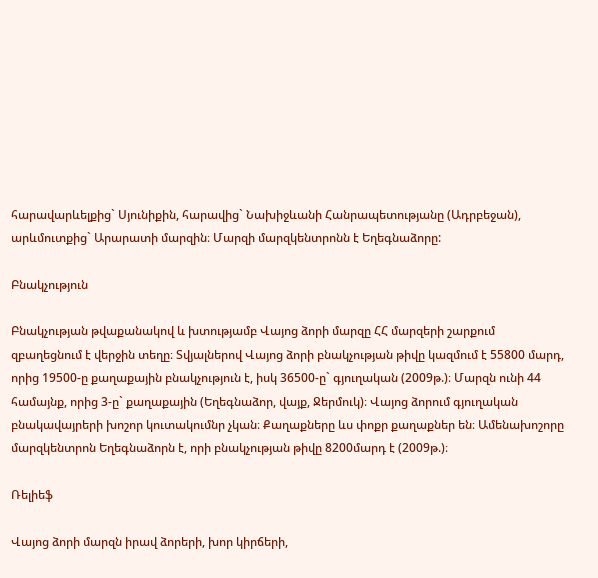հարավարևելքից` Սյունիքին, հարավից` Նախիջևանի Հանրապետությանը (Ադրբեջան), արևմուտքից` Արարատի մարզին։ Մարզի մարզկենտրոնն է Եղեգնաձորը:

Բնակչություն

Բնակչության թվաքանակով և խտությամբ Վայոց ձորի մարզը ՀՀ մարզերի շարքում զբաղեցնում է վերջին տեղը։ Տվյալներով Վայոց ձորի բնակչության թիվը կազմում է 55800 մարդ, որից 19500-ը քաղաքային բնակչություն է, իսկ 36500-ը` գյուղական (2009թ.)։ Մարզն ունի 44 համայնք, որից 3-ը` քաղաքային (Եղեգնաձոր, վայք, Ջերմուկ)։ Վայոց ձորում գյուղական բնակավայրերի խոշոր կուտակումնր չկան։ Քաղաքները ևս փոքր քաղաքներ են։ Ամենախոշորը մարզկենտրոն Եղեգնաձորն է, որի բնակչության թիվը 8200մարդ է (2009թ.)։

Ռելիեֆ

Վայոց ձորի մարզն իրավ ձորերի, խոր կիրճերի,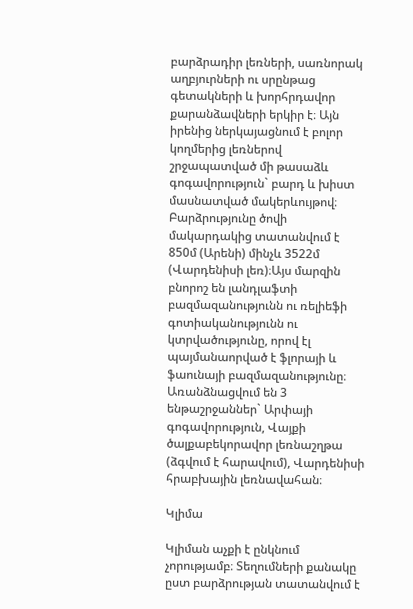բարձրադիր լեռների, սառնորակ աղբյուրների ու սրընթաց գետակների և խորհրդավոր քարանձավների երկիր է։ Այն իրենից ներկայացնում է բոլոր կողմերից լեռներով շրջապատված մի թասաձև գոգավորություն` բարդ և խիստ մասնատված մակերևույթով։ Բարձրությունը ծովի մակարդակից տատանվում է 850մ (Արենի) մինչև 3522մ (Վարդենիսի լեռ)։Այս մարզին բնորոշ են լանդլաֆտի բազմազանությունն ու ռելիեֆի գոտիականությունն ու կտրվածությունը, որով էլ պայմանաորված է ֆլորայի և ֆաունայի բազմազանությունը։ Առանձնացվում են 3 ենթաշրջաններ` Արփայի գոգավորություն, Վայքի ծալքաբեկորավոր լեռնաշղթա (ձգվում է հարավում), Վարդենիսի հրաբխային լեռնավահան։

Կլիմա

Կլիման աչքի է ընկնում չորությամբ։ Տեղումների քանակը ըստ բարձրության տատանվում է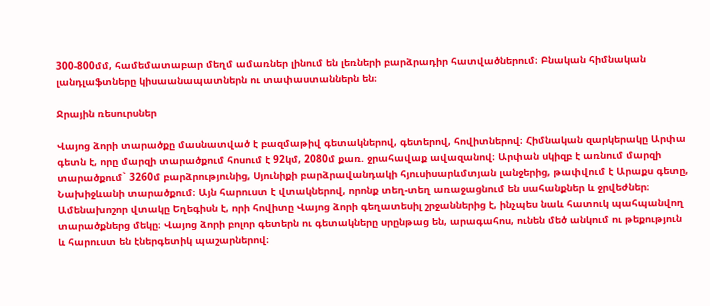300-800մմ, համեմատաբար մեղմ ամառներ լինում են լեռների բարձրադիր հատվածներում։ Բնական հիմնական լանդլաֆտները կիսաանապատներն ու տափաստաններն են։

Ջրային ռեսուրսներ

Վայոց ձորի տարածքը մասնատված է բազմաթիվ գետակներով, գետերով, հովիտներով։ Հիմնական զարկերակը Արփա գետն է, որը մարզի տարածքում հոսում է 92կմ, 2080մ քառ. ջրահավաք ավազանով։ Արփան սկիզբ է առնում մարզի տարածքում` 3260մ բարձրությունից, Սյունիքի բարձրավանդակի հյուսիսարևմտյան լանջերից, թափվում է Արաքս գետը, Նախիջևանի տարածքում։ Այն հարուստ է վտակներով, որոնք տեղ-տեղ առաջացնում են սահանքներ և ջրվեժներ։ Ամենախոշոր վտակը Եղեգիսն է, որի հովիտը Վայոց ձորի գեղատեսիլ շրջաններից է, ինչպես նաև հատուկ պահպանվող տարածքներց մեկը։ Վայոց ձորի բոլոր գետերն ու գետակները սրընթաց են, արագահոս, ունեն մեծ անկում ու թեքություն և հարուստ են էներգետիկ պաշարներով։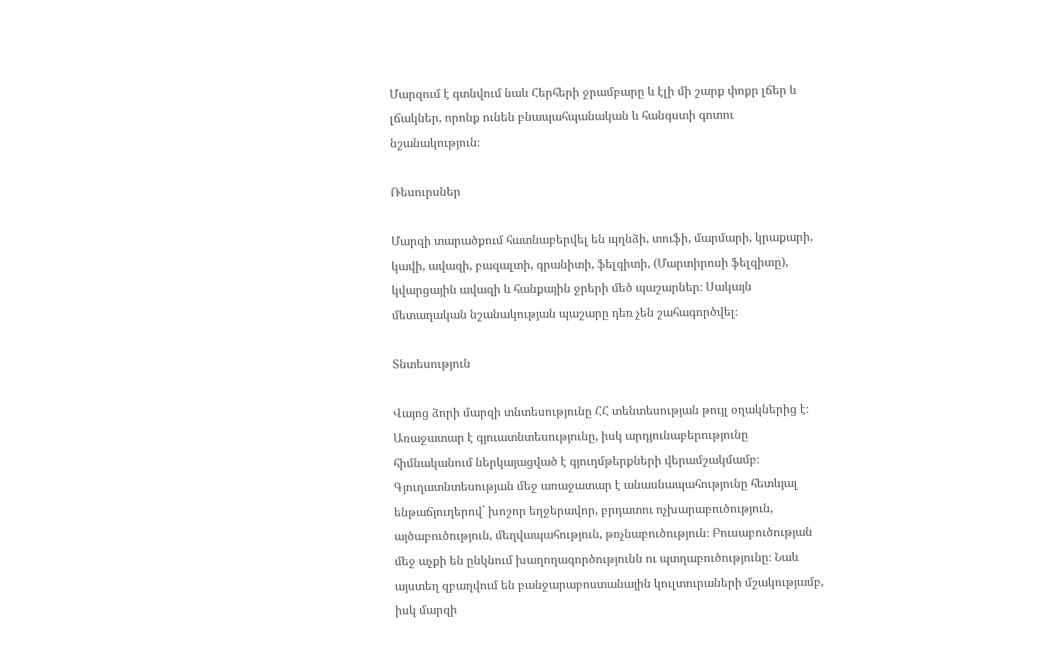Մարզում է գտնվում նաև Հերհերի ջրամբարը և էլի մի շարք փոքր լճեր և լճակներ, որոնք ունեն բնապահպանական և հանգստի գոտու նշանակություն։

Ռեսուրսներ

Մարզի տարածքում հատնաբերվել են պղնձի, տուֆի, մարմարի, կրաքարի, կավի, ավազի, բազալտի, գրանիտի, ֆելզիտի, (Մարտիրոսի ֆելզիտը), կվարցային ավազի և հանքային ջրերի մեծ պաշարներ։ Սակայն մետաղական նշանակության պաշարը դեռ չեն շահագործվել։

Տնտեսություն

Վայոց ձորի մարզի տնտեսությունը ՀՀ տենտեսության թույլ օղակներից է։ Առաջատար է գյուատնտեսությունը, իսկ արդյունաբերությունը հիմնականում ներկայացված է գյուղմթերքների վերամշակմամբ։ Գյուղատնտեսության մեջ առաջատար է անասնապահությունը հետևյալ ենթաճյուղերով` խոշոր եղջերավոր, բրդատու ոչխարաբուծություն, այծաբուծություն, մեղվապահություն, թռչնաբուծություն։ Բուսաբուծության մեջ աչքի են ընկնում խաղողագործությունն ու պտղաբուծությունը։ Նաև այստեղ զբաղվում են բանջարաբոստանային կուլտուրաների մշակությամբ, իսկ մարզի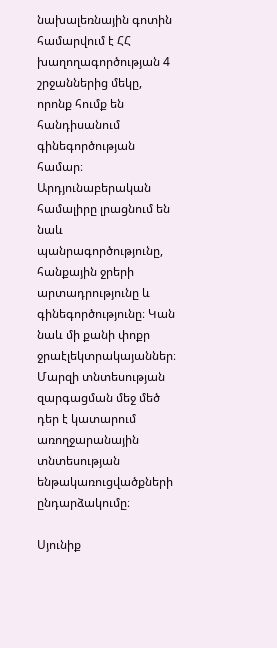նախալեռնային գոտին համարվում է ՀՀ խաղողագործության 4 շրջաններից մեկը, որոնք հումք են հանդիսանում գինեգործության համար։
Արդյունաբերական համալիրը լրացնում են նաև պանրագործությունը, հանքային ջրերի արտադրությունը և գինեգործությունը։ Կան նաև մի քանի փոքր ջրաէլեկտրակայաններ։ Մարզի տնտեսության զարգացման մեջ մեծ դեր է կատարում առողջարանային տնտեսության ենթակառուցվածքների ընդարձակումը։

Սյունիք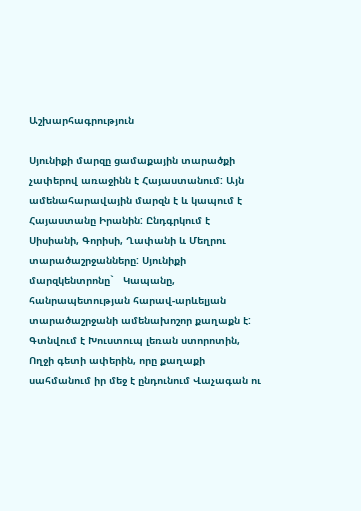Աշխարհագրություն

Սյունիքի մարզը ցամաքային տարածքի չափերով առաջինն է Հայաստանում: Այն ամենահարավային մարզն է և կապում է Հայաստանը Իրանին: Ընդգրկում է Սիսիանի, Գորիսի, Ղափանի և Մեղրու տարածաշրջանները: Սյունիքի մարզկենտրոնը`   Կապանը, հանրապետության հարավ-արևելյան տարածաշրջանի ամենախոշոր քաղաքն է: Գտնվում է Խուստուպ լեռան ստորոտին, Ողջի գետի ափերին, որը քաղաքի սահմանում իր մեջ է ընդունում Վաչագան ու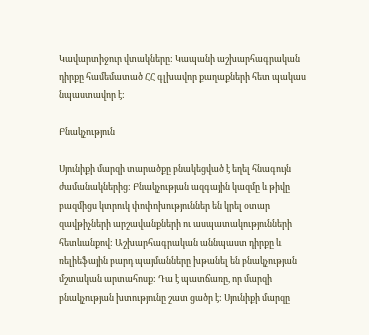Կավարտիջուր վտակները: Կապանի աշխարհագրական դիրքը համեմատած ՀՀ գլխավոր քաղաքների հետ պակաս նպաստավոր է:

Բնակչություն

Սյունիքի մարզի տարածքը բնակեցված է եղել հնագույն ժամանակներից: Բնակչության ազգային կազմը և թիվը բազմիցս կտրուկ փոփոխություններ են կրել օտար զավթիչների արշավանքների ու ասպատակությունների հետևանքով: Աշխարհագրական աննպաստ դիրքը և ռելիեֆային բարդ պայմանները խթանել են բնակչության մշտական արտահոսք: Դա է պատճառը, որ մարզի բնակչության խտությունը շատ ցածր է: Սյունիքի մարզը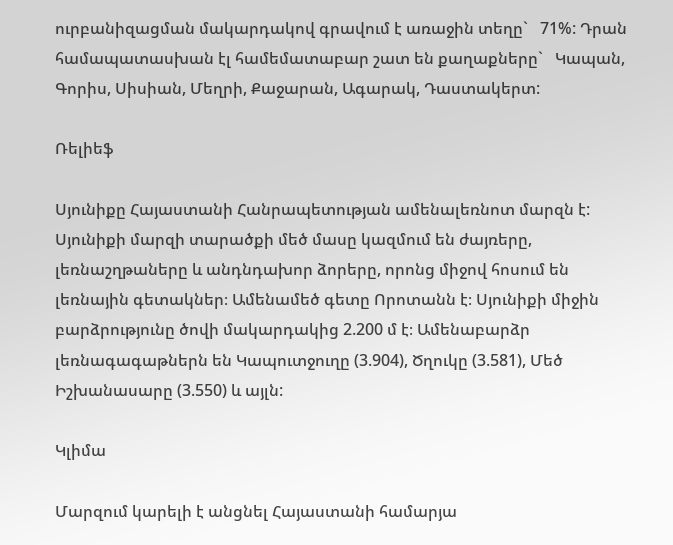ուրբանիզացման մակարդակով գրավում է առաջին տեղը`   71%: Դրան համապատասխան էլ համեմատաբար շատ են քաղաքները`   Կապան, Գորիս, Սիսիան, Մեղրի, Քաջարան, Ագարակ, Դաստակերտ:

Ռելիեֆ

Սյունիքը Հայաստանի Հանրապետության ամենալեռնոտ մարզն է: Սյունիքի մարզի տարածքի մեծ մասը կազմում են ժայռերը, լեռնաշղթաները և անդնդախոր ձորերը, որոնց միջով հոսում են լեռնային գետակներ։ Ամենամեծ գետը Որոտանն է։ Սյունիքի միջին բարձրությունը ծովի մակարդակից 2.200 մ է։ Ամենաբարձր լեռնագագաթներն են Կապուտջուղը (3.904), Ծղուկը (3.581), Մեծ Իշխանասարը (3.550) և այլն:

Կլիմա

Մարզում կարելի է անցնել Հայաստանի համարյա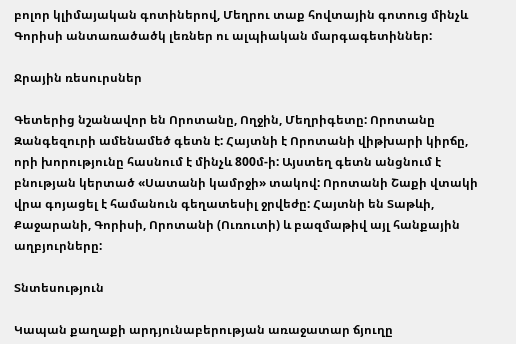բոլոր կլիմայական գոտիներով, Մեղրու տաք հովտային գոտուց մինչև Գորիսի անտառածածկ լեռներ ու ալպիական մարգագետիններ:

Ջրային ռեսուրսներ

Գետերից նշանավոր են Որոտանը, Ողջին, Մեղրիգետը: Որոտանը Զանգեզուրի ամենամեծ գետն է: Հայտնի է Որոտանի վիթխարի կիրճը, որի խորությունը հասնում է մինչև 800մ-ի: Այստեղ գետն անցնում է բնության կերտած «Սատանի կամրջի» տակով: Որոտանի Շաքի վտակի վրա գոյացել է համանուն գեղատեսիլ ջրվեժը: Հայտնի են Տաթևի, Քաջարանի, Գորիսի, Որոտանի (Ուռուտի) և բազմաթիվ այլ հանքային աղբյուրները:

Տնտեսություն

Կապան քաղաքի արդյունաբերության առաջատար ճյուղը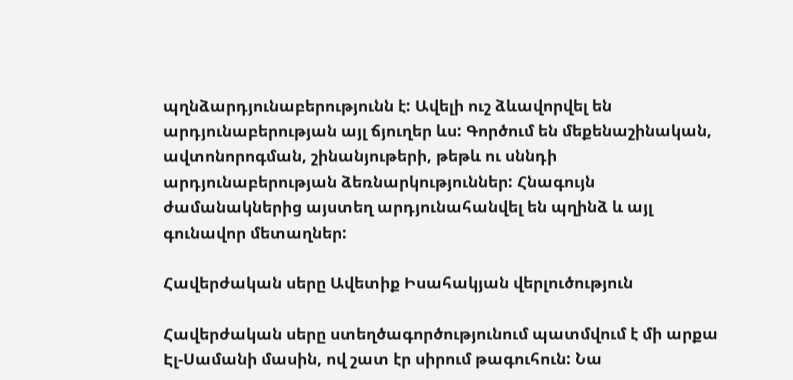պղնձարդյունաբերությունն է: Ավելի ուշ ձևավորվել են արդյունաբերության այլ ճյուղեր ևս: Գործում են մեքենաշինական, ավտոնորոգման, շինանյութերի, թեթև ու սննդի արդյունաբերության ձեռնարկություններ: Հնագույն ժամանակներից այստեղ արդյունահանվել են պղինձ և այլ գունավոր մետաղներ:

Հավերժական սերը Ավետիք Իսահակյան վերլուծություն

Հավերժական սերը ստեղծագործությունում պատմվում է մի արքա Էլ-Սամանի մասին, ով շատ էր սիրում թագուհուն: Նա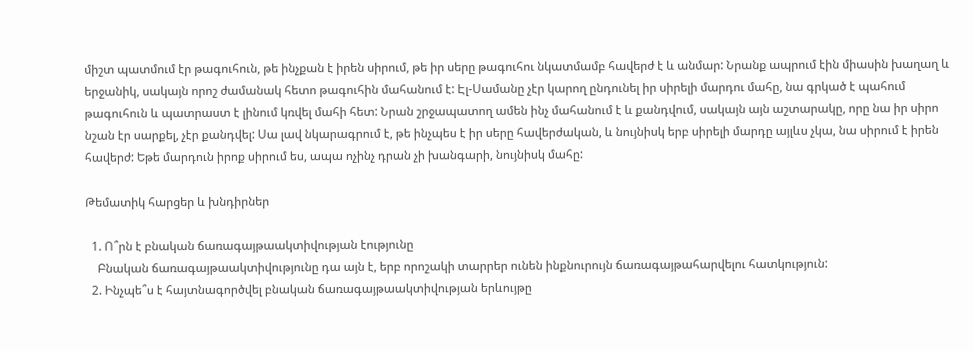միշտ պատմում էր թագուհուն, թե ինչքան է իրեն սիրում, թե իր սերը թագուհու նկատմամբ հավերժ է և անմար: Նրանք ապրում էին միասին խաղաղ և երջանիկ, սակայն որոշ ժամանակ հետո թագուհին մահանում է: Էլ-Սամանը չէր կարող ընդունել իր սիրելի մարդու մահը, նա գրկած է պահում թագուհուն և պատրաստ է լինում կռվել մահի հետ: Նրան շրջապատող ամեն ինչ մահանում է և քանդվում, սակայն այն աշտարակը, որը նա իր սիրո նշան էր սարքել, չէր քանդվել: Սա լավ նկարագրում է, թե ինչպես է իր սերը հավերժական, և նույնիսկ երբ սիրելի մարդը այլևս չկա, նա սիրում է իրեն հավերժ: Եթե մարդուն իրոք սիրում ես, ապա ոչինչ դրան չի խանգարի, նույնիսկ մահը:

Թեմատիկ հարցեր և խնդիրներ

  1. Ո՞րն է բնական ճառագայթաակտիվության էությունը
    Բնական ճառագայթաակտիվությունը դա այն է, երբ որոշակի տարրեր ունեն ինքնուրույն ճառագայթահարվելու հատկություն:
  2. Ինչպե՞ս է հայտնագործվել բնական ճառագայթաակտիվության երևույթը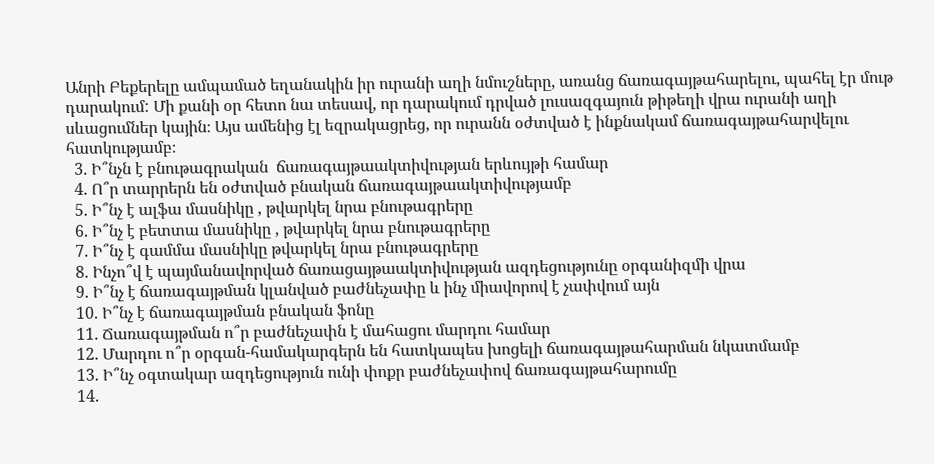Անրի Բեքերելը ամպամած եղանակին իր ուրանի աղի նմուշները, առանց ճառագայթահարելու, պահել էր մութ դարակում: Մի քանի օր հետո նա տեսավ, որ դարակում դրված լուսազգայուն թիթեղի վրա ուրանի աղի սևացումներ կային։ Այս ամենից էլ եզրակացրեց, որ ուրանն օժտված է ինքնակամ ճառագայթահարվելու հատկությամբ։
  3. Ի՞նչն է բնութագրական  ճառագայթաակտիվության երևույթի համար
  4. Ո՞ր տարրերն են օժտված բնական ճառագայթաակտիվությամբ
  5. Ի՞նչ է ալֆա մասնիկը , թվարկել նրա բնութագրերը
  6. Ի՞նչ է բետտա մասնիկը , թվարկել նրա բնութագրերը
  7. Ի՞նչ է գամմա մասնիկը թվարկել նրա բնութագրերը
  8. Ինչո՞վ է պայմանավորված ճառացայթաակտիվության ազդեցությունը օրգանիզմի վրա
  9. Ի՞նչ է ճառագայթման կլանված բաժնեչափը և ինչ միավորով է չափվում այն
  10. Ի՞նչ է ճառագայթման բնական ֆոնը
  11. Ճառագայթման ո՞ր բաժնեչափն է մահացու մարդու համար
  12. Մարդու ո՞ր օրգան-համակարգերն են հատկապես խոցելի ճառագայթահարման նկատմամբ
  13. Ի՞նչ օգտակար ազդեցություն ունի փոքր բաժնեչափով ճառագայթահարումը
  14.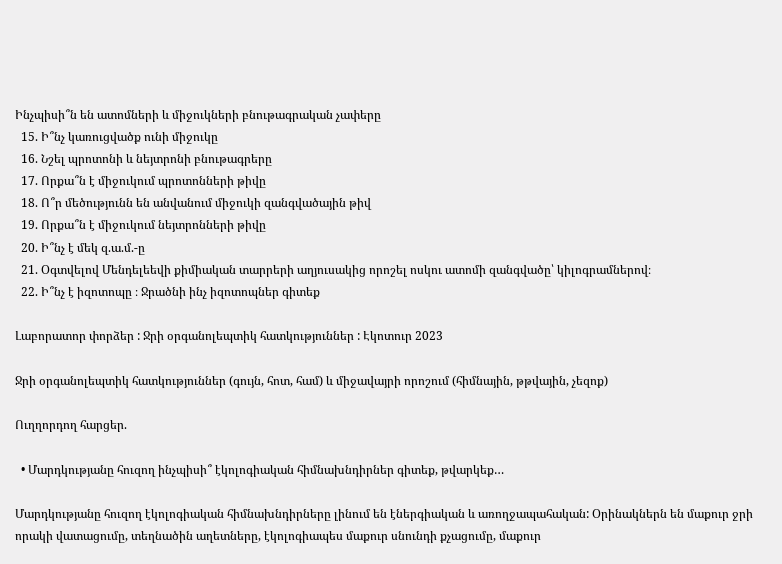Ինչպիսի՞ն են ատոմների և միջուկների բնութագրական չափերը
  15. Ի՞նչ կառուցվածք ունի միջուկը
  16. Նշել պրոտոնի և նեյտրոնի բնութագրերը
  17. Որքա՞ն է միջուկում պրոտոնների թիվը
  18. Ո՞ր մեծությունն են անվանում միջուկի զանգվածային թիվ
  19. Որքա՞ն է միջուկում նեյտրոնների թիվը
  20. Ի՞նչ է մեկ զ.ա.մ.-ը
  21. Օգտվելով Մենդելեեվի քիմիական տարրերի աղյուսակից որոշել ոսկու ատոմի զանգվածը՝ կիլոգրամներով։
  22. Ի՞նչ է իզոտոպը ։ Ջրածնի ինչ իզոտոպներ գիտեք

Լաբորատոր փորձեր : Ջրի օրգանոլեպտիկ հատկություններ : Էկոտուր 2023

Ջրի օրգանոլեպտիկ հատկություններ (գույն, հոտ, համ) և միջավայրի որոշում (հիմնային, թթվային, չեզոք)

Ուղղորդող հարցեր.

  • Մարդկությանը հուզող ինչպիսի՞ էկոլոգիական հիմնախնդիրներ գիտեք, թվարկեք…

Մարդկությանը հուզող էկոլոգիական հիմնախնդիրները լինում են էներգիական և առողջապահական: Օրինակներն են մաքուր ջրի որակի վատացումը, տեղնածին աղետները, էկոլոգիապես մաքուր սնունդի քչացումը, մաքուր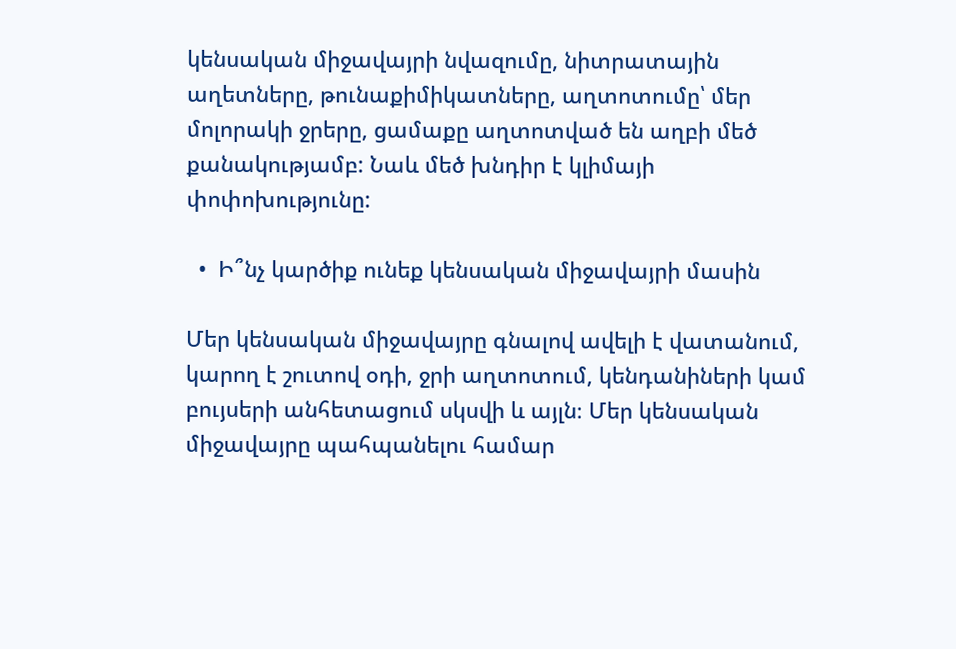կենսական միջավայրի նվազումը, նիտրատային աղետները, թունաքիմիկատները, աղտոտումը՝ մեր մոլորակի ջրերը, ցամաքը աղտոտված են աղբի մեծ քանակությամբ: Նաև մեծ խնդիր է կլիմայի փոփոխությունը:

  •  Ի՞նչ կարծիք ունեք կենսական միջավայրի մասին

Մեր կենսական միջավայրը գնալով ավելի է վատանում, կարող է շուտով օդի, ջրի աղտոտում, կենդանիների կամ բույսերի անհետացում սկսվի և այլն։ Մեր կենսական միջավայրը պահպանելու համար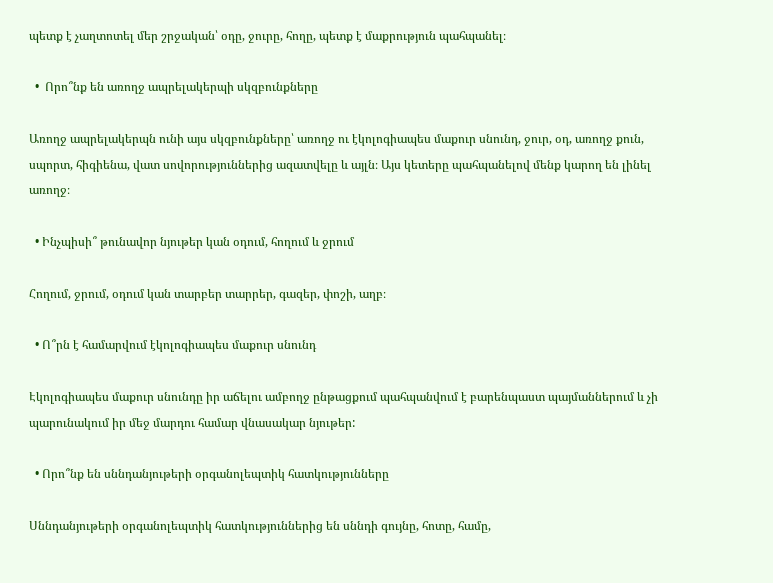պետք է չաղտոտել մեր շրջական՝ օդը, ջուրը, հողը, պետք է մաքրություն պահպանել։

  •  Որո՞նք են առողջ ապրելակերպի սկզբունքները

Առողջ ապրելակերպն ունի այս սկզբունքները՝ առողջ ու էկոլոգիապես մաքուր սնունդ, ջուր, օդ, առողջ քուն, սպորտ, հիգիենա, վատ սովորություններից ազատվելը և այլն։ Այս կետերը պահպանելով մենք կարող են լինել առողջ։

  • Ինչպիսի՞ թունավոր նյութեր կան օդում, հողում և ջրում

Հողում, ջրում, օդում կան տարբեր տարրեր, գազեր, փոշի, աղբ։

  • Ո՞րն է համարվում էկոլոգիապես մաքուր սնունդ

Էկոլոգիապես մաքուր սնունդը իր աճելու ամբողջ ընթացքում պահպանվում է բարենպաստ պայմաններում և չի պարունակում իր մեջ մարդու համար վնասակար նյութեր:

  • Որո՞նք են սննդանյութերի օրգանոլեպտիկ հատկությունները

Սննդանյութերի օրգանոլեպտիկ հատկություններից են սննդի գույնը, հոտը, համը,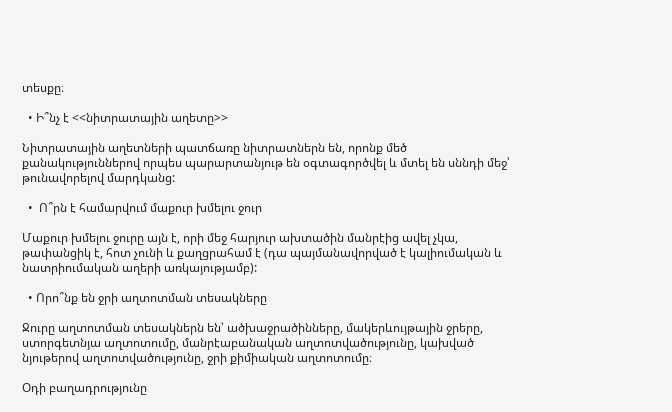տեսքը։

  • Ի՞նչ է <<նիտրատային աղետը>>

Նիտրատային աղետների պատճառը նիտրատներն են, որոնք մեծ քանակություններով որպես պարարտանյութ են օգտագործվել և մտել են սննդի մեջ՝ թունավորելով մարդկանց:

  •  Ո՞րն է համարվում մաքուր խմելու ջուր

Մաքուր խմելու ջուրը այն է, որի մեջ հարյուր ախտածին մանրէից ավել չկա, թափանցիկ է, հոտ չունի և քաղցրահամ է (դա պայմանավորված է կալիումական և նատրիումական աղերի առկայությամբ):

  • Որո՞նք են ջրի աղտոտման տեսակները

Ջուրը աղտոտման տեսակներն են՝ ածխաջրածինները, մակերևույթային ջրերը, ստորգետնյա աղտոտումը, մանրէաբանական աղտոտվածությունը, կախված նյութերով աղտոտվածությունը, ջրի քիմիական աղտոտումը։

Օդի բաղադրությունը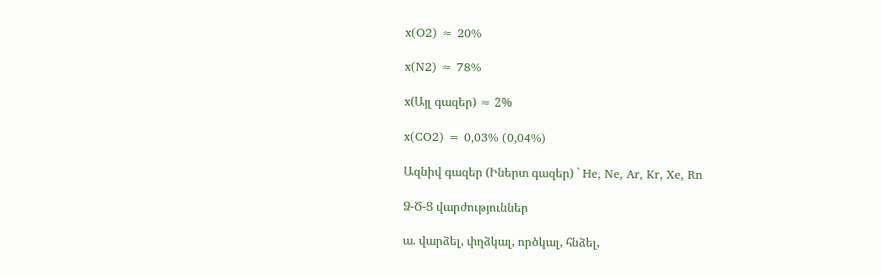x(O2) ≈ 20%

x(N2) ≈ 78%

x(Այլ գազեր) ≈ 2%

x(CO2) = 0,03% (0,04%)

Ազնիվ գազեր (Իներտ գազեր) ` He, Ne, Ar, Kr, Xe, Rn

Ձ-Ծ-Ց վարժություններ

ա. վարձել, փղձկալ, ործկալ, հնձել,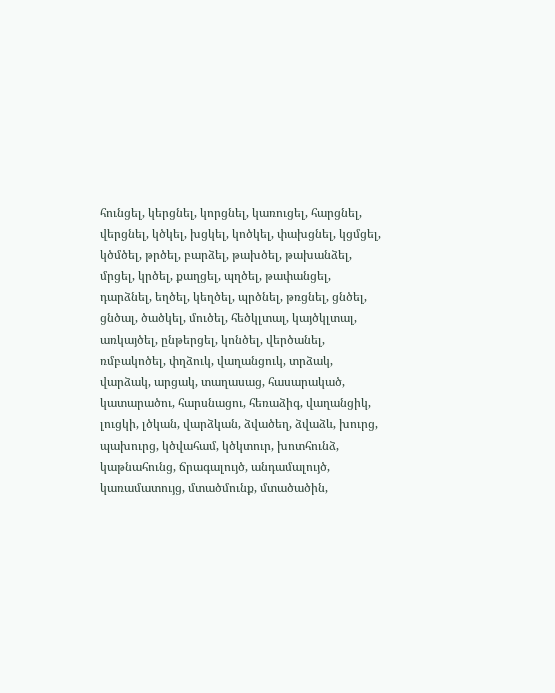հունցել, կերցնել, կորցնել, կառուցել, հարցնել, վերցնել, կծկել, խցկել, կոծկել, փախցնել, կցմցել, կծմծել, թրծել, բարձել, թախծել, թախանձել, մրցել, կրծել, քաղցել, պղծել, թափանցել, դարձնել, եղծել, կեղծել, պրծնել, թռցնել, ցնծել, ցնծալ, ծածկել, մուծել, հեծկլտալ, կայծկլտալ, առկայծել, ընթերցել, կոնծել, վերծանել, ռմբակոծել, փղձուկ, վաղանցուկ, տրձակ, վարձակ, արցակ, տաղասաց, հասարակած, կատարածու, հարսնացու, հեռաձիգ, վաղանցիկ, լուցկի, լծկան, վարձկան, ձվածեղ, ձվաձև, խուրց, պախուրց, կծվահամ, կծկտուր, խոտհունձ, կաթնահունց, ճրագալույծ, անդամալույծ, կառամատույց, մտածմունք, մտածածին,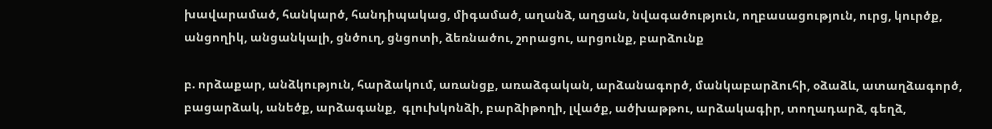խավարամած, հանկարծ, հանդիպակաց, միգամած, աղանձ, աղցան, նվագածություն, ողբասացություն, ուրց, կուրծք, անցողիկ, անցանկալի, ցնծուղ, ցնցոտի, ձեռնածու, շորացու, արցունք, բարձունք

բ. որձաքար, անձկություն, հարձակում, առանցք, առաձգական, արձանագործ, մանկաբարձուհի, օձաձև, ատաղձագործ, բացարձակ, անեծք, արձագանք,  գլուխկոնձի, բարձիթողի, լվածք, ածխաթթու, արձակագիր, տողադարձ, գեղձ,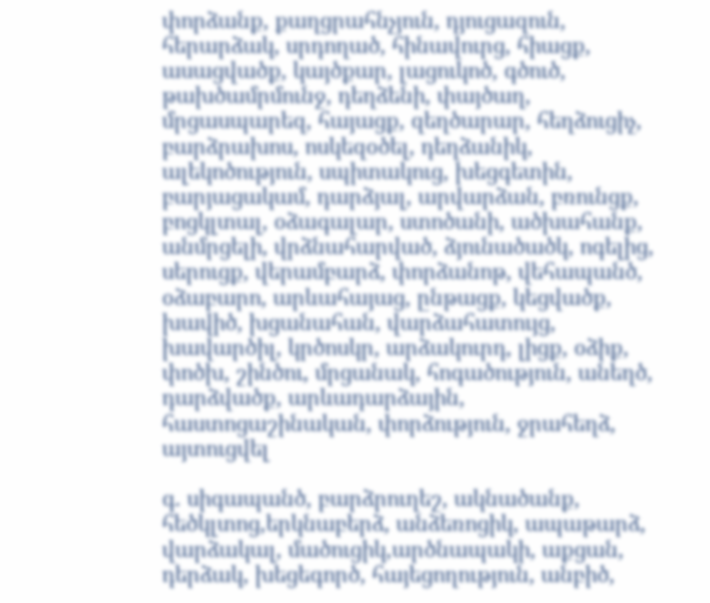փորձանք, քաղցրահնչյուն, դյուցազուն, հերարձակ, սրդողած, հինավուրց, հիացք, ասացվածք, կայծքար, լացուկոծ, գծուծ, թախծամրմունջ, դեղձենի, փայծաղ, մրցասպարեզ, հայացք, զեղծարար, հեղձուցիչ, բարձրախոս, ոսկեզօծել, դեղձանիկ, ալեկոծություն, սպիտակուց, խեցգետին, բարյացակամ, դարձյալ, արվարձան, բռունցք, բոցկլտալ, օձագալար, ստոծանի, ածխահանք, անմրցելի, վրձնահարված, ձյունածածկ, ոգելից, սերուցք, վերամբարձ, փորձանոթ, վեհապանծ, օձաբարո, արևահայաց, ընթացք, կեցվածք, խավիծ, խցանահան, վարձահատույց, խավարծիլ, կրծոսկր, արձակուրդ, լիցք, օձիք, փոծխ, շինծու, մրցանակ, հոգածություն, անեղծ, դարձվածք, արևադարձային, հաստոցաշինական, փորձություն, ջրահեղձ, այտուցվել

գ. սիգապանծ, բարձրուղեշ, ակնածանք, հեծկլտոց,երկնաբերձ, անձեռոցիկ, ապաթարձ, վարձակալ, մածուցիկ,արծնապակի, աքցան, դերձակ, խեցեգործ, հայեցողություն, անբիծ,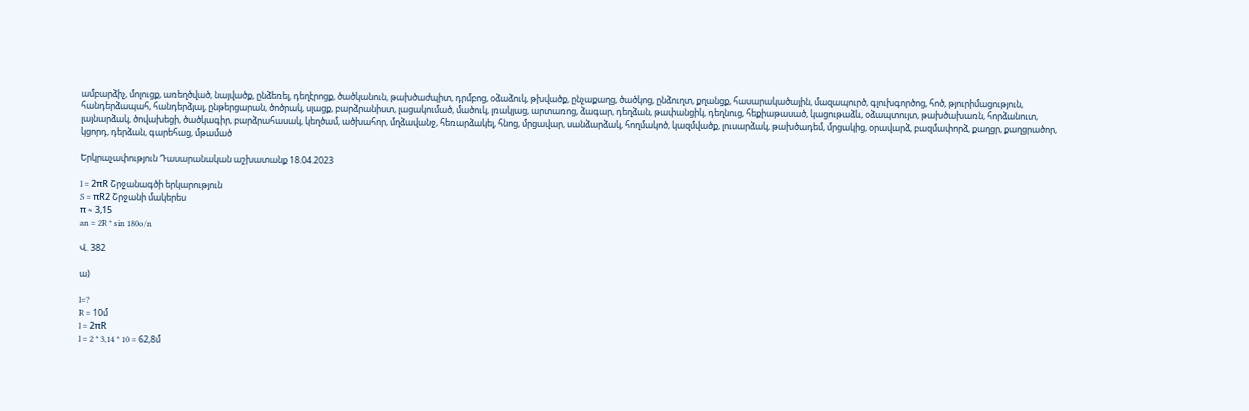ամբարձիչ, մոլուցք, առեղծված, նայվածք, ընձեռել, դեղէրոցք, ծածկանուն, թախծաժպիտ, դրմբոց, օձաձուկ, թխվածք, ընչաքաղց, ծածկոց, ընձուղտ, քղանցք, հասարակածային, մազապուրծ, գլուխգործոց, հոծ, թյուրիմացություն, հանդերձապահ, հանդերձյալ, ընթերցարան, ծոծրակ, սլացք, բարձրանիստ, լացակումած, մածուկ, լռակյաց, արտառոց, ձագար, դեղձան, թափանցիկ, դեղնուց, հեքիաթասած, կացութաձև, օձապտույտ, թախծախառն, հորձանուտ, լայնարձակ, ծովախեցի, ծածկագիր, բարձրահասակ, կեղծամ, ածխահոր, մղձավանջ, հեռարձակել, հնոց, մրցավար, սանձարձակ, հողմակոծ, կազմվածք, լուսարձակ, թախծադեմ, մրցակից, օրավարձ, բազմափորձ, քաղցր, քաղցրածոր, կցորդ, դերձան, գարեհաց, մթամած

Երկրաչափություն Դասարանական աշխատանք 18.04.2023

l = 2πR Շրջանագծի երկարություն
S = πR2 Շրջանի մակերես
π ≈ 3,15
an = 2R * sin 180o/n

Վ. 382

ա)

l=?
R = 10մ
l = 2πR
l = 2 * 3,14 * 10 = 62,8մ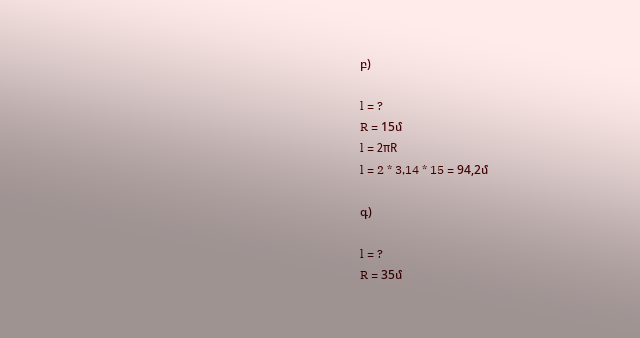բ)

l = ?
R = 15մ
l = 2πR
l = 2 * 3,14 * 15 = 94,2մ

գ)

l = ?
R = 35մ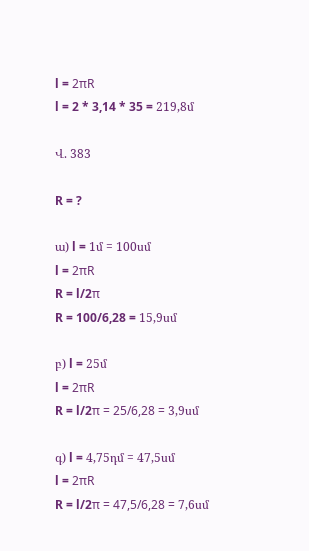l = 2πR
l = 2 * 3,14 * 35 = 219,8մ

Վ. 383

R = ?

ա) l = 1մ = 100սմ
l = 2πR
R = l/2π
R = 100/6,28 = 15,9սմ

բ) l = 25մ
l = 2πR
R = l/2π = 25/6,28 = 3,9սմ

գ) l = 4,75դմ = 47,5սմ
l = 2πR
R = l/2π = 47,5/6,28 = 7,6սմ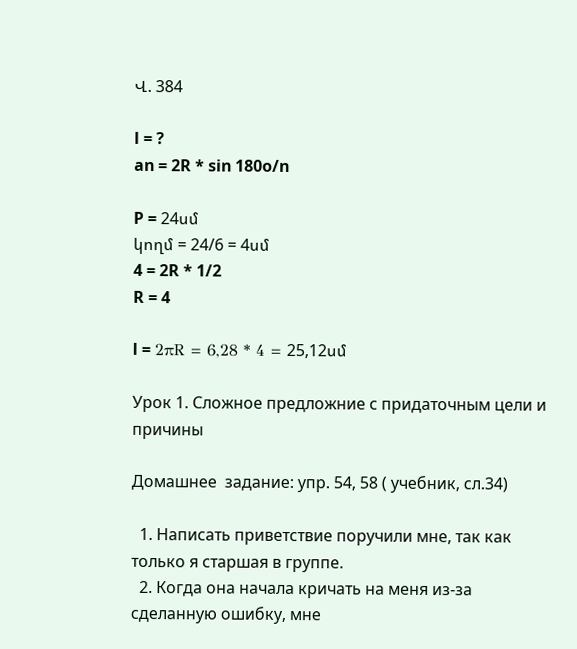Վ. 384

l = ?
an = 2R * sin 180o/n

P = 24սմ
կողմ = 24/6 = 4սմ
4 = 2R * 1/2
R = 4

l = 2πR = 6,28 * 4 = 25,12սմ

Урок 1. Сложное предложние с придаточным цели и причины

Домашнее  задание: упр. 54, 58 ( учебник, сл.34)

  1. Написать приветствие поручили мне, так как только я старшая в группе.
  2. Когда она начала кричать на меня из-за сделанную ошибку, мне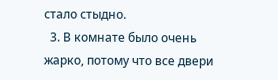стало стыдно.
  3. В комнате было очень жарко, потому что все двери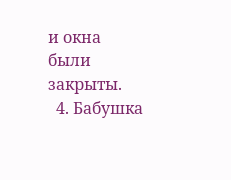и окна были закрыты.
  4. Бабушка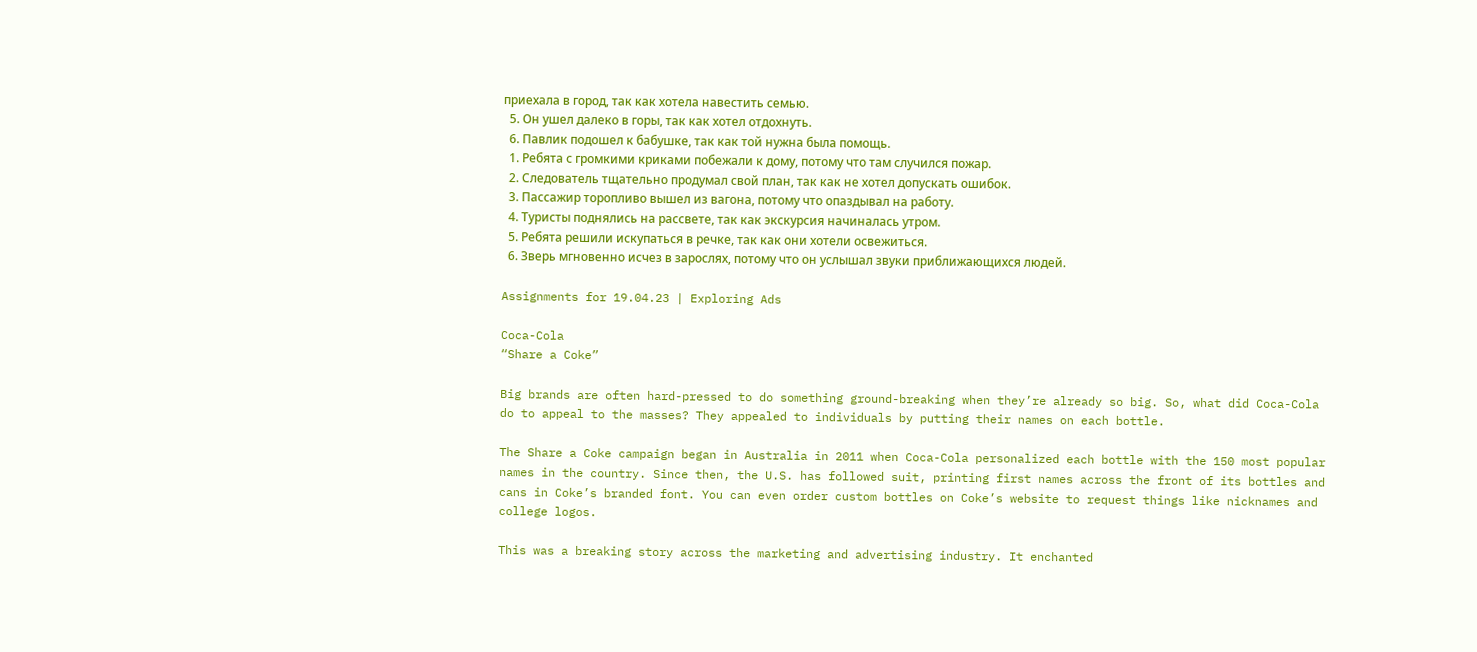приехала в город, так как хотела навестить семью.
  5. Он ушел далеко в горы, так как хотел отдохнуть.
  6. Павлик подошел к бабушке, так как той нужна была помощь.
  1. Ребята с громкими криками побежали к дому, потому что там случился пожар.
  2. Следователь тщательно продумал свой план, так как не хотел допускать ошибок.
  3. Пассажир торопливо вышел из вагона, потому что опаздывал на работу.
  4. Туристы поднялись на рассвете, так как экскурсия начиналась утром.
  5. Ребята решили искупаться в речке, так как они хотели освежиться.
  6. Зверь мгновенно исчез в зарослях, потому что он услышал звуки приближающихся людей.

Assignments for 19.04.23 | Exploring Ads

Coca-Cola
“Share a Coke”

Big brands are often hard-pressed to do something ground-breaking when they’re already so big. So, what did Coca-Cola do to appeal to the masses? They appealed to individuals by putting their names on each bottle.

The Share a Coke campaign began in Australia in 2011 when Coca-Cola personalized each bottle with the 150 most popular names in the country. Since then, the U.S. has followed suit, printing first names across the front of its bottles and cans in Coke’s branded font. You can even order custom bottles on Coke’s website to request things like nicknames and college logos.

This was a breaking story across the marketing and advertising industry. It enchanted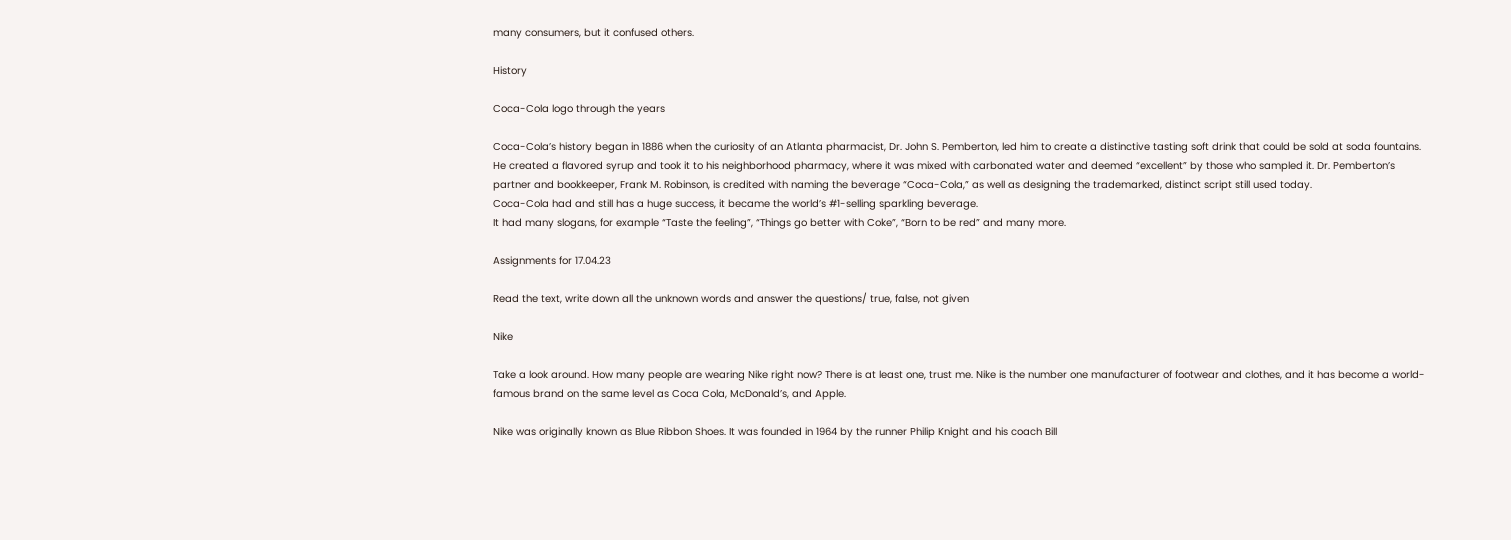many consumers, but it confused others.

History

Coca-Cola logo through the years

Coca-Cola’s history began in 1886 when the curiosity of an Atlanta pharmacist, Dr. John S. Pemberton, led him to create a distinctive tasting soft drink that could be sold at soda fountains. He created a flavored syrup and took it to his neighborhood pharmacy, where it was mixed with carbonated water and deemed “excellent” by those who sampled it. Dr. Pemberton’s partner and bookkeeper, Frank M. Robinson, is credited with naming the beverage “Coca-Cola,” as well as designing the trademarked, distinct script still used today.
Coca-Cola had and still has a huge success, it became the world’s #1-selling sparkling beverage.
It had many slogans, for example “Taste the feeling”, “Things go better with Coke”, “Born to be red” and many more.

Assignments for 17.04.23

Read the text, write down all the unknown words and answer the questions/ true, false, not given

Nike

Take a look around. How many people are wearing Nike right now? There is at least one, trust me. Nike is the number one manufacturer of footwear and clothes, and it has become a world-famous brand on the same level as Coca Cola, McDonald’s, and Apple.

Nike was originally known as Blue Ribbon Shoes. It was founded in 1964 by the runner Philip Knight and his coach Bill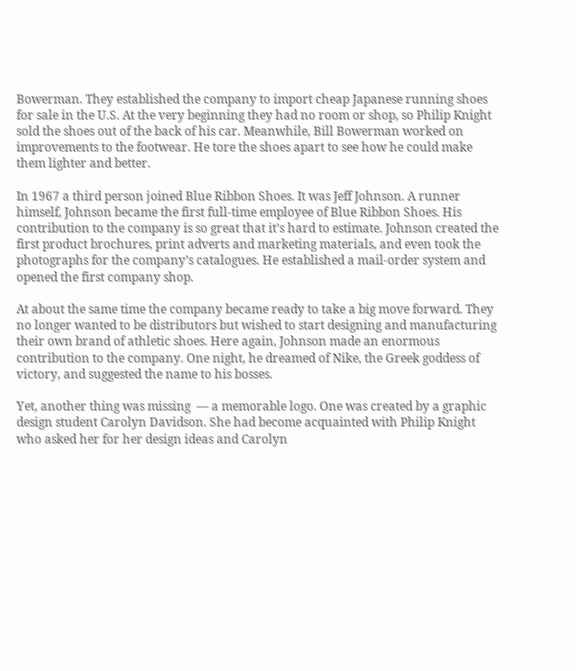Bowerman. They established the company to import cheap Japanese running shoes for sale in the U.S. At the very beginning they had no room or shop, so Philip Knight sold the shoes out of the back of his car. Meanwhile, Bill Bowerman worked on improvements to the footwear. He tore the shoes apart to see how he could make them lighter and better.

In 1967 a third person joined Blue Ribbon Shoes. It was Jeff Johnson. A runner himself, Johnson became the first full-time employee of Blue Ribbon Shoes. His contribution to the company is so great that it’s hard to estimate. Johnson created the first product brochures, print adverts and marketing materials, and even took the photographs for the company’s catalogues. He established a mail-order system and opened the first company shop.

At about the same time the company became ready to take a big move forward. They no longer wanted to be distributors but wished to start designing and manufacturing their own brand of athletic shoes. Here again, Johnson made an enormous contribution to the company. One night, he dreamed of Nike, the Greek goddess of victory, and suggested the name to his bosses.

Yet, another thing was missing  — a memorable logo. One was created by a graphic design student Carolyn Davidson. She had become acquainted with Philip Knight who asked her for her design ideas and Carolyn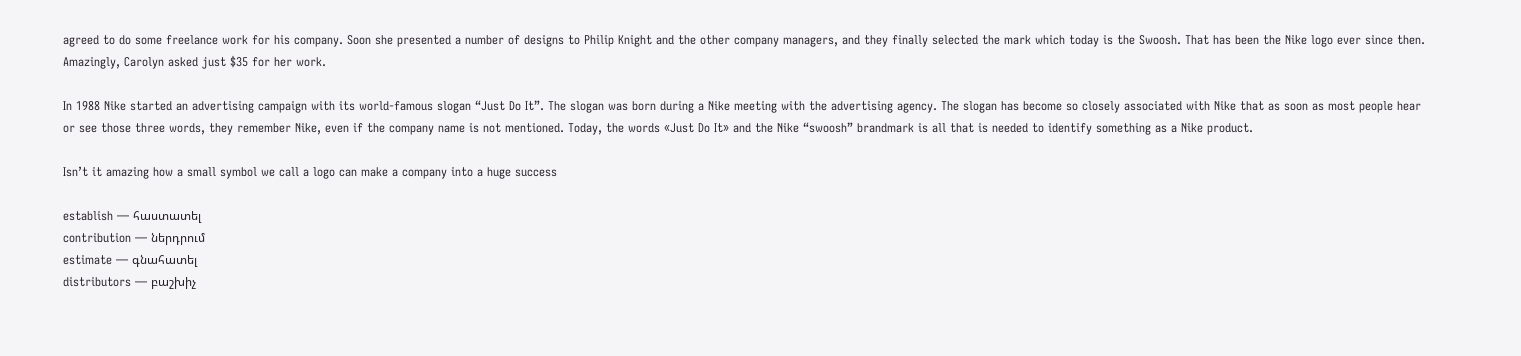agreed to do some freelance work for his company. Soon she presented a number of designs to Philip Knight and the other company managers, and they finally selected the mark which today is the Swoosh. That has been the Nike logo ever since then. Amazingly, Carolyn asked just $35 for her work.

In 1988 Nike started an advertising campaign with its world-famous slogan “Just Do It”. The slogan was born during a Nike meeting with the advertising agency. The slogan has become so closely associated with Nike that as soon as most people hear or see those three words, they remember Nike, even if the company name is not mentioned. Today, the words «Just Do It» and the Nike “swoosh” brandmark is all that is needed to identify something as a Nike product.

Isn’t it amazing how a small symbol we call a logo can make a company into a huge success

establish — հաստատել
contribution — ներդրում
estimate — գնահատել
distributors — բաշխիչ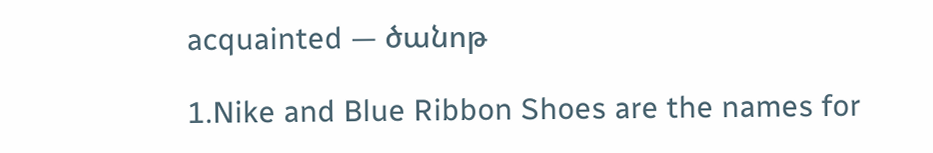acquainted — ծանոթ

1.Nike and Blue Ribbon Shoes are the names for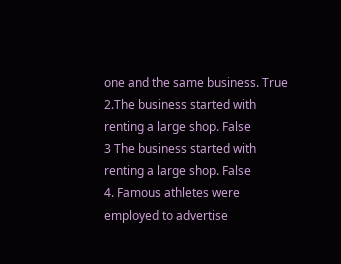one and the same business. True
2.The business started with renting a large shop. False
3 The business started with renting a large shop. False
4. Famous athletes were employed to advertise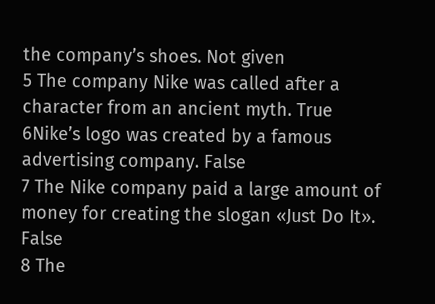the company’s shoes. Not given
5 The company Nike was called after a character from an ancient myth. True
6Nike’s logo was created by a famous advertising company. False
7 The Nike company paid a large amount of money for creating the slogan «Just Do It». False
8 The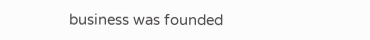business was founded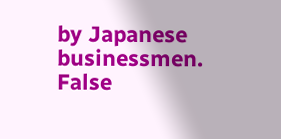by Japanese businessmen. False